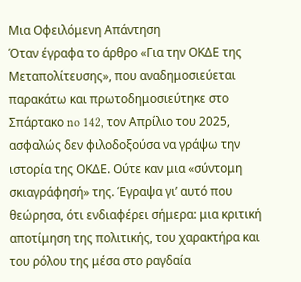Μια Οφειλόμενη Απάντηση
Όταν έγραφα το άρθρο «Για την ΟΚΔΕ της Μεταπολίτευσης», που αναδημοσιεύεται παρακάτω και πρωτοδημοσιεύτηκε στο Σπάρτακο no 142, τον Απρίλιο του 2025, ασφαλώς δεν φιλοδοξούσα να γράψω την ιστορία της ΟΚΔΕ. Ούτε καν μια «σύντομη σκιαγράφησή» της. Έγραψα γι’ αυτό που θεώρησα, ότι ενδιαφέρει σήμερα: μια κριτική αποτίμηση της πολιτικής, του χαρακτήρα και του ρόλου της μέσα στο ραγδαία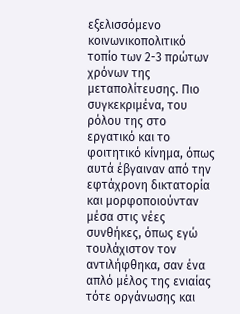εξελισσόμενο κοινωνικοπολιτικό τοπίο των 2-3 πρώτων χρόνων της μεταπολίτευσης. Πιο συγκεκριμένα, του ρόλου της στο εργατικό και το φοιτητικό κίνημα, όπως αυτά έβγαιναν από την εφτάχρονη δικτατορία και μορφοποιούνταν μέσα στις νέες συνθήκες, όπως εγώ τουλάχιστον τον αντιλήφθηκα, σαν ένα απλό μέλος της ενιαίας τότε οργάνωσης και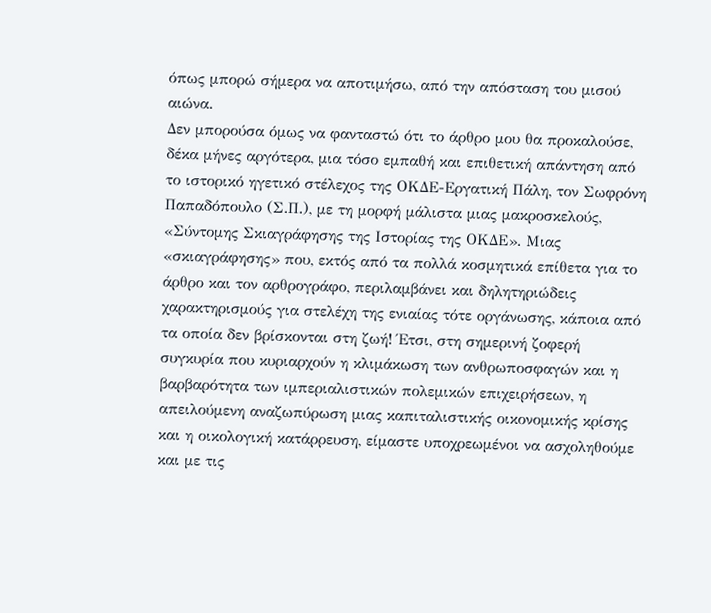όπως μπορώ σήμερα να αποτιμήσω, από την απόσταση του μισού αιώνα.
Δεν μπορούσα όμως να φανταστώ ότι το άρθρο μου θα προκαλούσε, δέκα μήνες αργότερα, μια τόσο εμπαθή και επιθετική απάντηση από το ιστορικό ηγετικό στέλεχος της ΟΚΔΕ-Εργατική Πάλη, τον Σωφρόνη Παπαδόπουλο (Σ.Π.), με τη μορφή μάλιστα μιας μακροσκελούς, «Σύντομης Σκιαγράφησης της Ιστορίας της ΟΚΔΕ». Μιας «σκιαγράφησης» που, εκτός από τα πολλά κοσμητικά επίθετα για το άρθρο και τον αρθρογράφο, περιλαμβάνει και δηλητηριώδεις χαρακτηρισμούς για στελέχη της ενιαίας τότε οργάνωσης, κάποια από τα οποία δεν βρίσκονται στη ζωή! Έτσι, στη σημερινή ζοφερή συγκυρία που κυριαρχούν η κλιμάκωση των ανθρωποσφαγών και η βαρβαρότητα των ιμπεριαλιστικών πολεμικών επιχειρήσεων, η απειλούμενη αναζωπύρωση μιας καπιταλιστικής οικονομικής κρίσης και η οικολογική κατάρρευση, είμαστε υποχρεωμένοι να ασχοληθούμε και με τις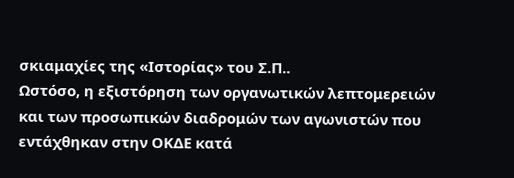σκιαμαχίες της «Ιστορίας» του Σ.Π..
Ωστόσο, η εξιστόρηση των οργανωτικών λεπτομερειών και των προσωπικών διαδρομών των αγωνιστών που εντάχθηκαν στην ΟΚΔΕ κατά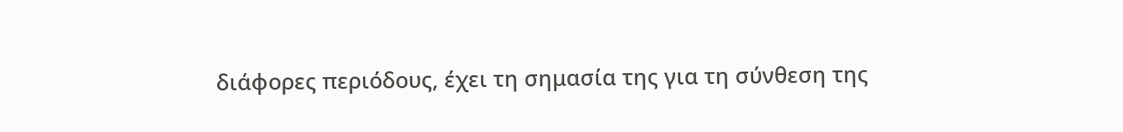διάφορες περιόδους, έχει τη σημασία της για τη σύνθεση της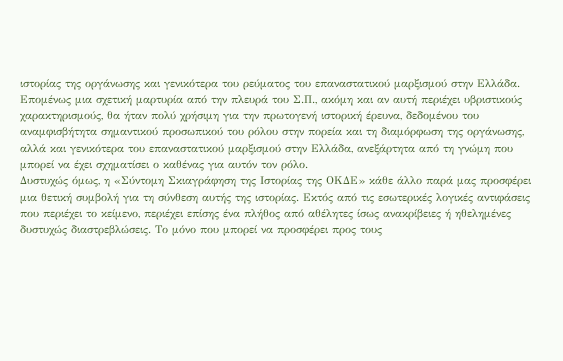ιστορίας της οργάνωσης και γενικότερα του ρεύματος του επαναστατικού μαρξισμού στην Ελλάδα. Επομένως μια σχετική μαρτυρία από την πλευρά του Σ.Π., ακόμη και αν αυτή περιέχει υβριστικούς χαρακτηρισμούς, θα ήταν πολύ χρήσιμη για την πρωτογενή ιστορική έρευνα, δεδομένου του αναμφισβήτητα σημαντικού προσωπικού του ρόλου στην πορεία και τη διαμόρφωση της οργάνωσης, αλλά και γενικότερα του επαναστατικού μαρξισμού στην Ελλάδα, ανεξάρτητα από τη γνώμη που μπορεί να έχει σχηματίσει ο καθένας για αυτόν τον ρόλο.
Δυστυχώς όμως, η «Σύντομη Σκιαγράφηση της Ιστορίας της ΟΚΔΕ» κάθε άλλο παρά μας προσφέρει μια θετική συμβολή για τη σύνθεση αυτής της ιστορίας. Εκτός από τις εσωτερικές λογικές αντιφάσεις που περιέχει το κείμενο, περιέχει επίσης ένα πλήθος από αθέλητες ίσως ανακρίβειες ή ηθελημένες δυστυχώς διαστρεβλώσεις. Το μόνο που μπορεί να προσφέρει προς τους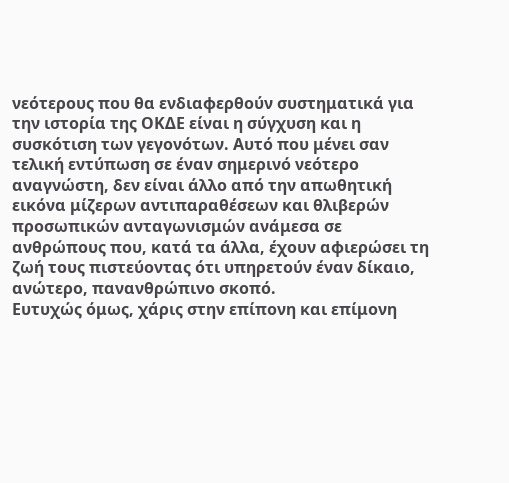νεότερους που θα ενδιαφερθούν συστηματικά για την ιστορία της ΟΚΔΕ είναι η σύγχυση και η συσκότιση των γεγονότων. Αυτό που μένει σαν τελική εντύπωση σε έναν σημερινό νεότερο αναγνώστη, δεν είναι άλλο από την απωθητική εικόνα μίζερων αντιπαραθέσεων και θλιβερών προσωπικών ανταγωνισμών ανάμεσα σε ανθρώπους που, κατά τα άλλα, έχουν αφιερώσει τη ζωή τους πιστεύοντας ότι υπηρετούν έναν δίκαιο, ανώτερο, πανανθρώπινο σκοπό.
Ευτυχώς όμως, χάρις στην επίπονη και επίμονη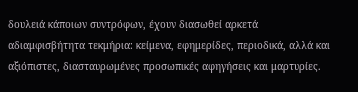δουλειά κάποιων συντρόφων, έχουν διασωθεί αρκετά αδιαμφισβήτητα τεκμήρια: κείμενα, εφημερίδες, περιοδικά, αλλά και αξιόπιστες, διασταυρωμένες προσωπικές αφηγήσεις και μαρτυρίες.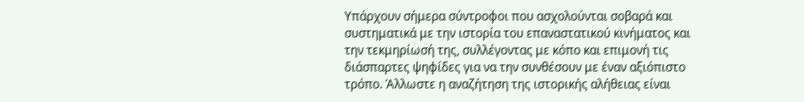Υπάρχουν σήμερα σύντροφοι που ασχολούνται σοβαρά και συστηματικά με την ιστορία του επαναστατικού κινήματος και την τεκμηρίωσή της, συλλέγοντας με κόπο και επιμονή τις διάσπαρτες ψηφίδες για να την συνθέσουν με έναν αξιόπιστο τρόπο. Άλλωστε η αναζήτηση της ιστορικής αλήθειας είναι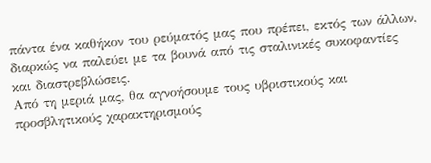πάντα ένα καθήκον του ρεύματός μας που πρέπει, εκτός των άλλων, διαρκώς να παλεύει με τα βουνά από τις σταλινικές συκοφαντίες και διαστρεβλώσεις.
Από τη μεριά μας, θα αγνοήσουμε τους υβριστικούς και προσβλητικούς χαρακτηρισμούς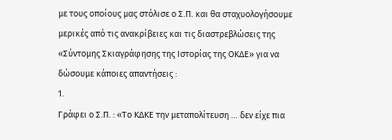με τους οποίους μας στόλισε ο Σ.Π. και θα σταχυολογήσουμε μερικές από τις ανακρίβειες και τις διαστρεβλώσεις της «Σύντομης Σκιαγράφησης της Ιστορίας της ΟΚΔΕ» για να δώσουμε κάποιες απαντήσεις :
1.
Γράφει ο Σ.Π. : «Το ΚΔΚΕ την μεταπολίτευση … δεν είχε πια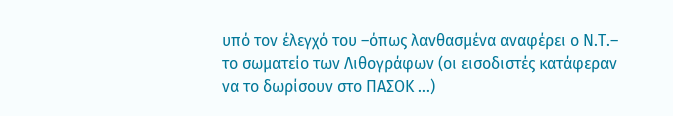υπό τον έλεγχό του –όπως λανθασμένα αναφέρει ο Ν.Τ.– το σωματείο των Λιθογράφων (οι εισοδιστές κατάφεραν να το δωρίσουν στο ΠΑΣΟΚ …)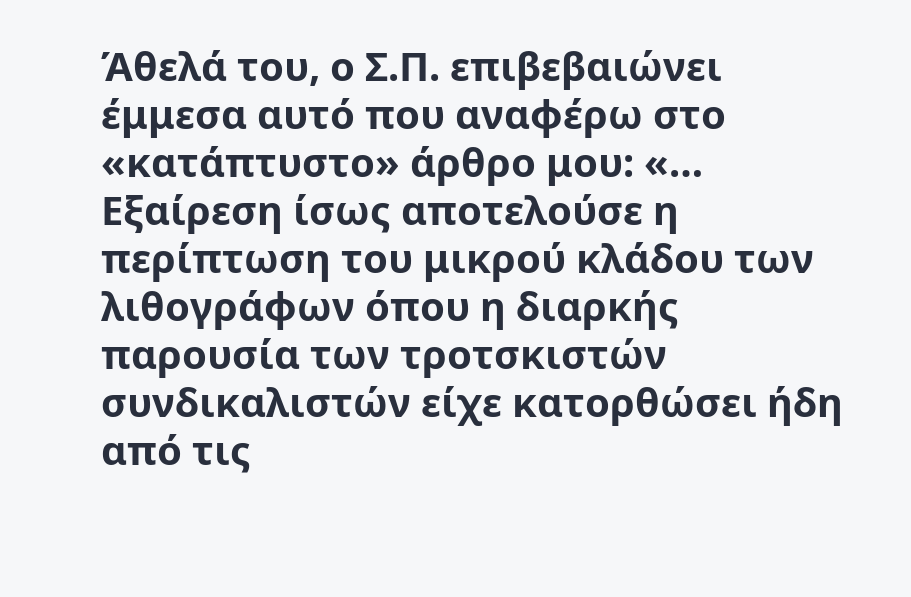Άθελά του, ο Σ.Π. επιβεβαιώνει έμμεσα αυτό που αναφέρω στο «κατάπτυστο» άρθρο μου: «… Εξαίρεση ίσως αποτελούσε η περίπτωση του μικρού κλάδου των λιθογράφων όπου η διαρκής παρουσία των τροτσκιστών συνδικαλιστών είχε κατορθώσει ήδη από τις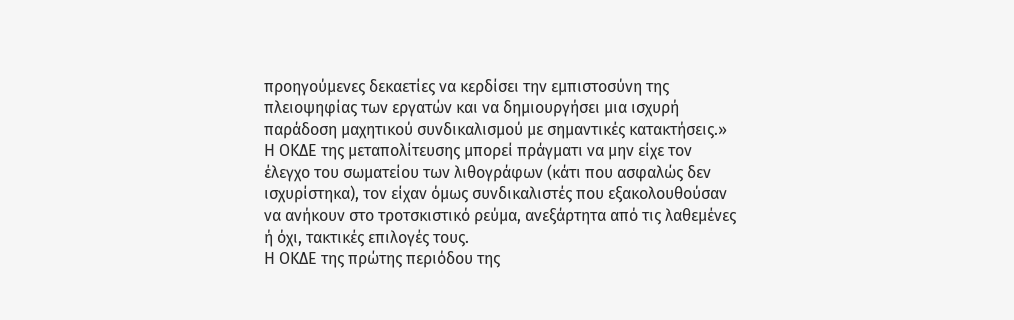προηγούμενες δεκαετίες να κερδίσει την εμπιστοσύνη της πλειοψηφίας των εργατών και να δημιουργήσει μια ισχυρή παράδοση μαχητικού συνδικαλισμού με σημαντικές κατακτήσεις.»
Η ΟΚΔΕ της μεταπολίτευσης μπορεί πράγματι να μην είχε τον έλεγχο του σωματείου των λιθογράφων (κάτι που ασφαλώς δεν ισχυρίστηκα), τον είχαν όμως συνδικαλιστές που εξακολουθούσαν να ανήκουν στο τροτσκιστικό ρεύμα, ανεξάρτητα από τις λαθεμένες ή όχι, τακτικές επιλογές τους.
Η ΟΚΔΕ της πρώτης περιόδου της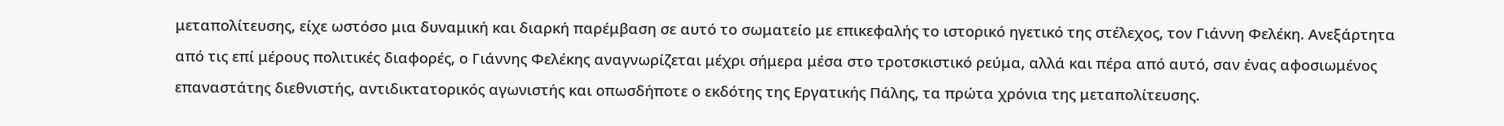μεταπολίτευσης, είχε ωστόσο μια δυναμική και διαρκή παρέμβαση σε αυτό το σωματείο με επικεφαλής το ιστορικό ηγετικό της στέλεχος, τον Γιάννη Φελέκη. Ανεξάρτητα από τις επί μέρους πολιτικές διαφορές, ο Γιάννης Φελέκης αναγνωρίζεται μέχρι σήμερα μέσα στο τροτσκιστικό ρεύμα, αλλά και πέρα από αυτό, σαν ένας αφοσιωμένος επαναστάτης διεθνιστής, αντιδικτατορικός αγωνιστής και οπωσδήποτε ο εκδότης της Εργατικής Πάλης, τα πρώτα χρόνια της μεταπολίτευσης.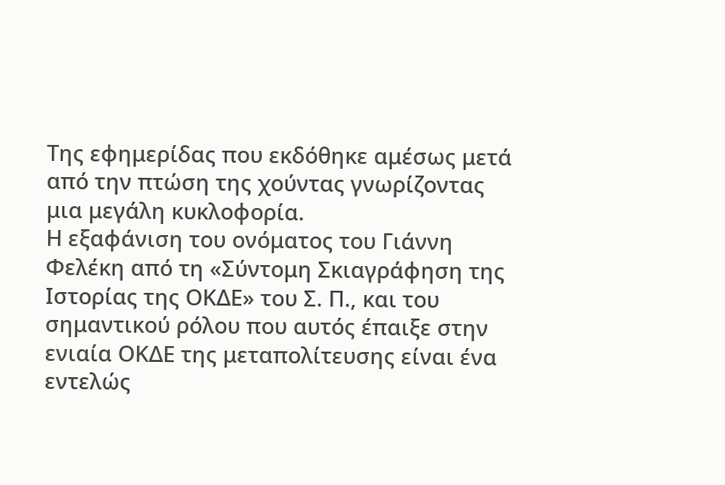Της εφημερίδας που εκδόθηκε αμέσως μετά από την πτώση της χούντας γνωρίζοντας μια μεγάλη κυκλοφορία.
Η εξαφάνιση του ονόματος του Γιάννη Φελέκη από τη «Σύντομη Σκιαγράφηση της Ιστορίας της ΟΚΔΕ» του Σ. Π., και του σημαντικού ρόλου που αυτός έπαιξε στην ενιαία ΟΚΔΕ της μεταπολίτευσης είναι ένα εντελώς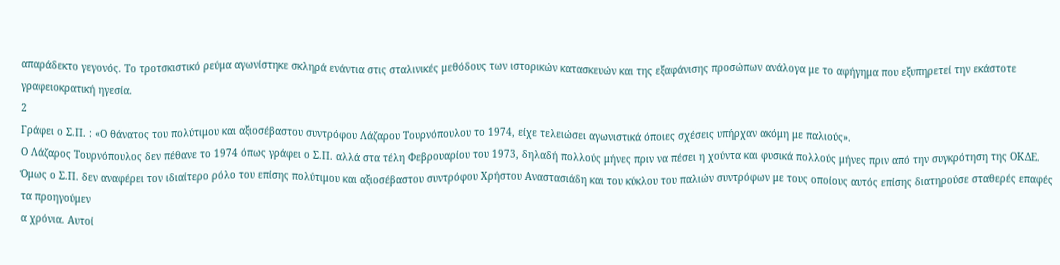απαράδεκτο γεγονός. Το τροτσκιστικό ρεύμα αγωνίστηκε σκληρά ενάντια στις σταλινικές μεθόδους των ιστορικών κατασκευών και της εξαφάνισης προσώπων ανάλογα με το αφήγημα που εξυπηρετεί την εκάστοτε γραφειοκρατική ηγεσία.
2
Γράφει ο Σ.Π. : «Ο θάνατος του πολύτιμου και αξιοσέβαστου συντρόφου Λάζαρου Τουρνόπουλου το 1974, είχε τελειώσει αγωνιστικά όποιες σχέσεις υπήρχαν ακόμη με παλιούς».
Ο Λάζαρος Τουρνόπουλος δεν πέθανε το 1974 όπως γράφει ο Σ.Π. αλλά στα τέλη Φεβρουαρίου του 1973, δηλαδή πολλούς μήνες πριν να πέσει η χούντα και φυσικά πολλούς μήνες πριν από την συγκρότηση της ΟΚΔΕ. Όμως ο Σ.Π. δεν αναφέρει τον ιδιαίτερο ρόλο του επίσης πολύτιμου και αξιοσέβαστου συντρόφου Χρήστου Αναστασιάδη και του κύκλου του παλιών συντρόφων με τους οποίους αυτός επίσης διατηρούσε σταθερές επαφές τα προηγούμεν
α χρόνια. Αυτοί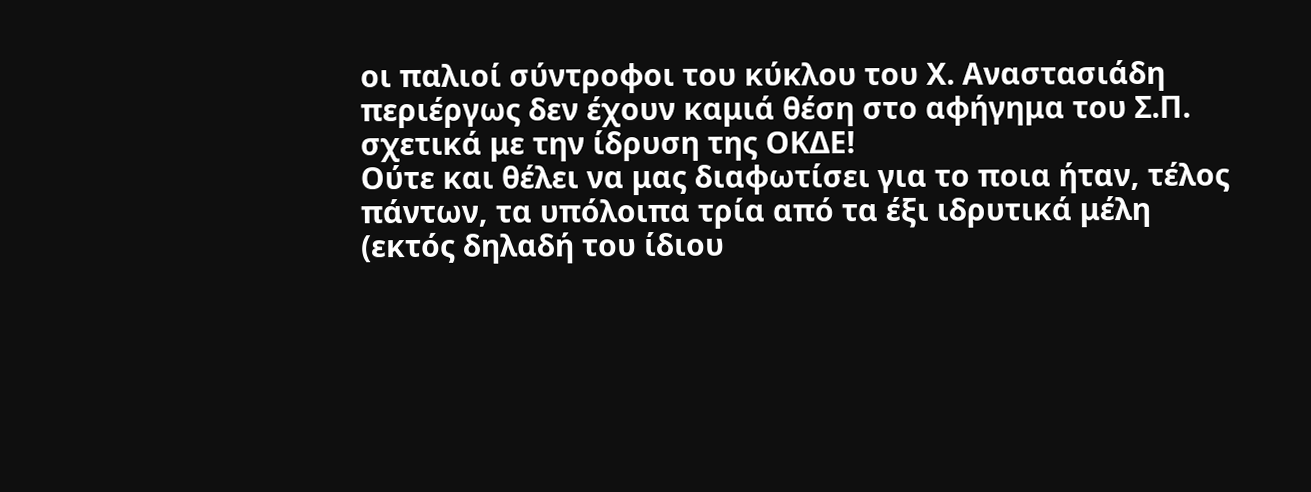οι παλιοί σύντροφοι του κύκλου του Χ. Αναστασιάδη περιέργως δεν έχουν καμιά θέση στο αφήγημα του Σ.Π. σχετικά με την ίδρυση της ΟΚΔΕ!
Ούτε και θέλει να μας διαφωτίσει για το ποια ήταν, τέλος πάντων, τα υπόλοιπα τρία από τα έξι ιδρυτικά μέλη (εκτός δηλαδή του ίδιου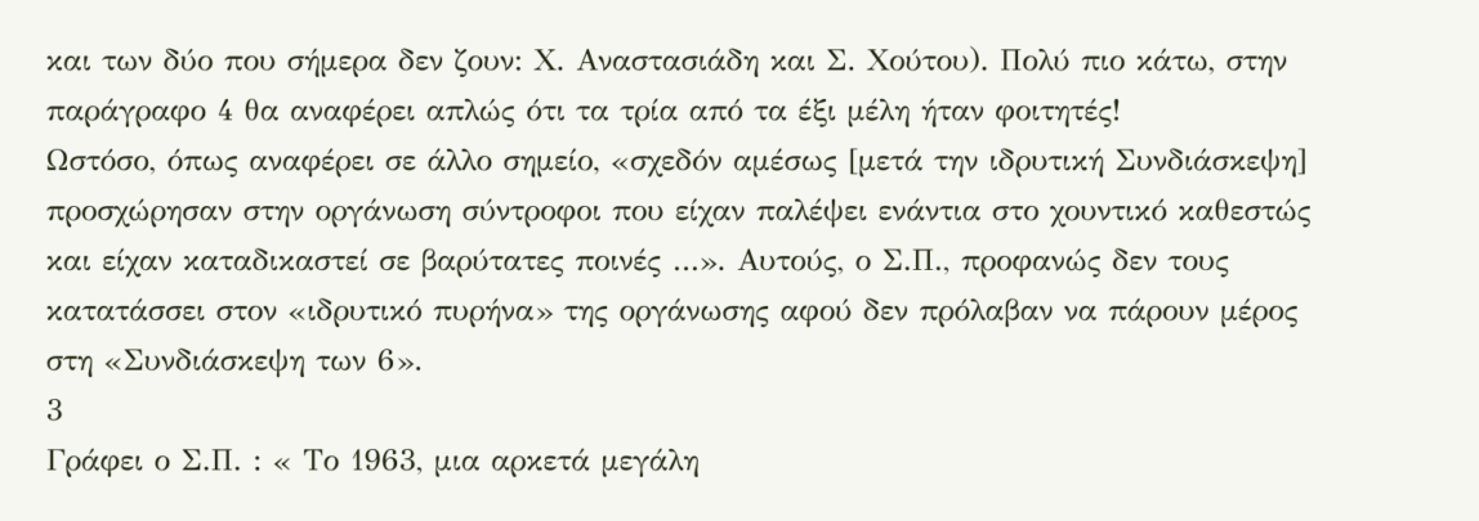και των δύο που σήμερα δεν ζουν: Χ. Αναστασιάδη και Σ. Χούτου). Πολύ πιο κάτω, στην παράγραφο 4 θα αναφέρει απλώς ότι τα τρία από τα έξι μέλη ήταν φοιτητές!
Ωστόσο, όπως αναφέρει σε άλλο σημείο, «σχεδόν αμέσως [μετά την ιδρυτική Συνδιάσκεψη] προσχώρησαν στην οργάνωση σύντροφοι που είχαν παλέψει ενάντια στο χουντικό καθεστώς και είχαν καταδικαστεί σε βαρύτατες ποινές …». Αυτούς, ο Σ.Π., προφανώς δεν τους κατατάσσει στον «ιδρυτικό πυρήνα» της οργάνωσης αφού δεν πρόλαβαν να πάρουν μέρος στη «Συνδιάσκεψη των 6».
3
Γράφει ο Σ.Π. : « Το 1963, μια αρκετά μεγάλη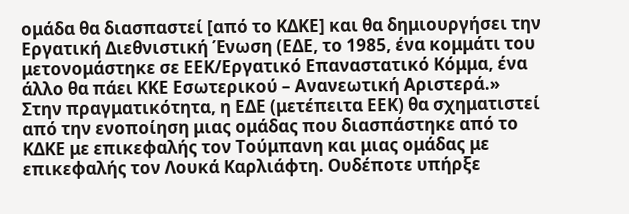ομάδα θα διασπαστεί [από το ΚΔΚΕ] και θα δημιουργήσει την Εργατική Διεθνιστική Ένωση (ΕΔΕ, το 1985, ένα κομμάτι του μετονομάστηκε σε ΕΕΚ/Εργατικό Επαναστατικό Κόμμα, ένα άλλο θα πάει ΚΚΕ Εσωτερικού – Ανανεωτική Αριστερά.»
Στην πραγματικότητα, η ΕΔΕ (μετέπειτα ΕΕΚ) θα σχηματιστεί από την ενοποίηση μιας ομάδας που διασπάστηκε από το ΚΔΚΕ με επικεφαλής τον Τούμπανη και μιας ομάδας με επικεφαλής τον Λουκά Καρλιάφτη. Ουδέποτε υπήρξε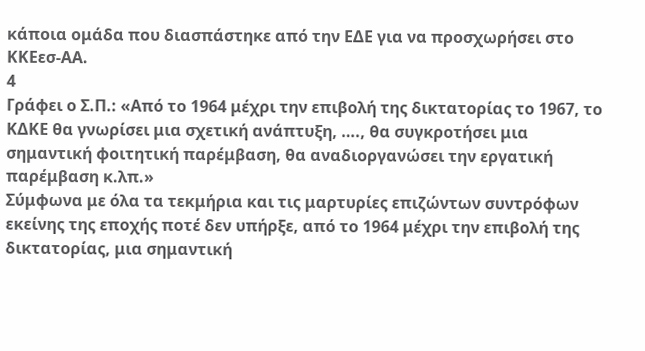κάποια ομάδα που διασπάστηκε από την ΕΔΕ για να προσχωρήσει στο ΚΚΕεσ-ΑΑ.
4
Γράφει ο Σ.Π.: «Από το 1964 μέχρι την επιβολή της δικτατορίας το 1967, το ΚΔΚΕ θα γνωρίσει μια σχετική ανάπτυξη, …., θα συγκροτήσει μια σημαντική φοιτητική παρέμβαση, θα αναδιοργανώσει την εργατική παρέμβαση κ.λπ.»
Σύμφωνα με όλα τα τεκμήρια και τις μαρτυρίες επιζώντων συντρόφων εκείνης της εποχής ποτέ δεν υπήρξε, από το 1964 μέχρι την επιβολή της δικτατορίας, μια σημαντική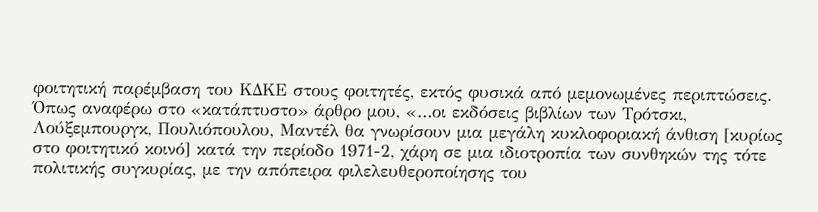φοιτητική παρέμβαση του ΚΔΚΕ στους φοιτητές, εκτός φυσικά από μεμονωμένες περιπτώσεις.
Όπως αναφέρω στο «κατάπτυστο» άρθρο μου, «…οι εκδόσεις βιβλίων των Τρότσκι, Λούξεμπουργκ, Πουλιόπουλου, Μαντέλ θα γνωρίσουν μια μεγάλη κυκλοφοριακή άνθιση [κυρίως στο φοιτητικό κοινό] κατά την περίοδο 1971-2, χάρη σε μια ιδιοτροπία των συνθηκών της τότε πολιτικής συγκυρίας, με την απόπειρα φιλελευθεροποίησης του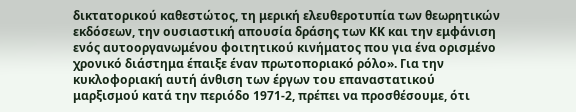δικτατορικού καθεστώτος, τη μερική ελευθεροτυπία των θεωρητικών εκδόσεων, την ουσιαστική απουσία δράσης των ΚΚ και την εμφάνιση ενός αυτοοργανωμένου φοιτητικού κινήματος που για ένα ορισμένο χρονικό διάστημα έπαιξε έναν πρωτοποριακό ρόλο». Για την κυκλοφοριακή αυτή άνθιση των έργων του επαναστατικού μαρξισμού κατά την περιόδο 1971-2, πρέπει να προσθέσουμε, ότι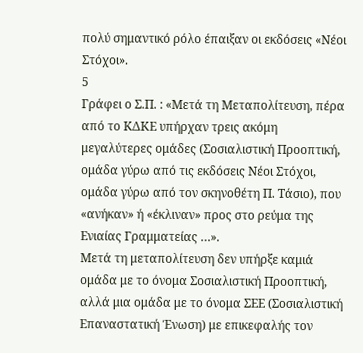πολύ σημαντικό ρόλο έπαιξαν οι εκδόσεις «Νέοι Στόχοι».
5
Γράφει ο Σ.Π. : «Μετά τη Μεταπολίτευση, πέρα από το ΚΔΚΕ υπήρχαν τρεις ακόμη μεγαλύτερες ομάδες (Σοσιαλιστική Προοπτική, ομάδα γύρω από τις εκδόσεις Νέοι Στόχοι, ομάδα γύρω από τον σκηνοθέτη Π. Τάσιο), που «ανήκαν» ή «έκλιναν» προς στο ρεύμα της Ενιαίας Γραμματείας …».
Μετά τη μεταπολίτευση δεν υπήρξε καμιά ομάδα με το όνομα Σοσιαλιστική Προοπτική, αλλά μια ομάδα με το όνομα ΣΕΕ (Σοσιαλιστική Επαναστατική Ένωση) με επικεφαλής τον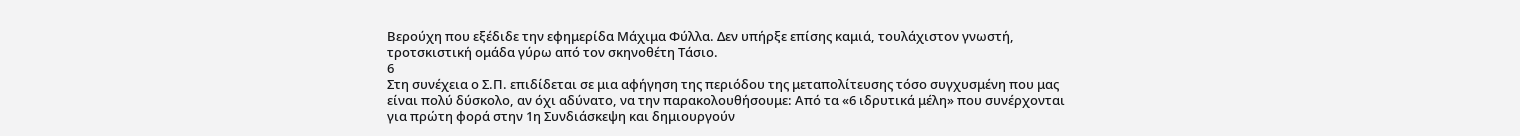Βερούχη που εξέδιδε την εφημερίδα Μάχιμα Φύλλα. Δεν υπήρξε επίσης καμιά, τουλάχιστον γνωστή, τροτσκιστική ομάδα γύρω από τον σκηνοθέτη Τάσιο.
6
Στη συνέχεια ο Σ.Π. επιδίδεται σε μια αφήγηση της περιόδου της μεταπολίτευσης τόσο συγχυσμένη που μας είναι πολύ δύσκολο, αν όχι αδύνατο, να την παρακολουθήσουμε: Από τα «6 ιδρυτικά μέλη» που συνέρχονται για πρώτη φορά στην 1η Συνδιάσκεψη και δημιουργούν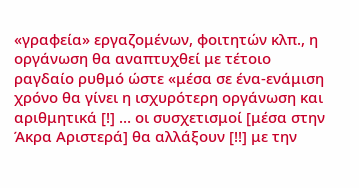«γραφεία» εργαζομένων, φοιτητών κλπ., η οργάνωση θα αναπτυχθεί με τέτοιο ραγδαίο ρυθμό ώστε «μέσα σε ένα-ενάμιση χρόνο θα γίνει η ισχυρότερη οργάνωση και αριθμητικά [!] … οι συσχετισμοί [μέσα στην Άκρα Αριστερά] θα αλλάξουν [!!] με την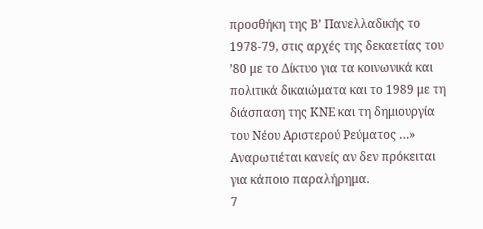προσθήκη της Β’ Πανελλαδικής το 1978-79, στις αρχές της δεκαετίας του ’80 με το Δίκτυο για τα κοινωνικά και πολιτικά δικαιώματα και το 1989 με τη διάσπαση της ΚΝΕ και τη δημιουργία του Νέου Αριστερού Ρεύματος …» Αναρωτιέται κανείς αν δεν πρόκειται για κάποιο παραλήρημα.
7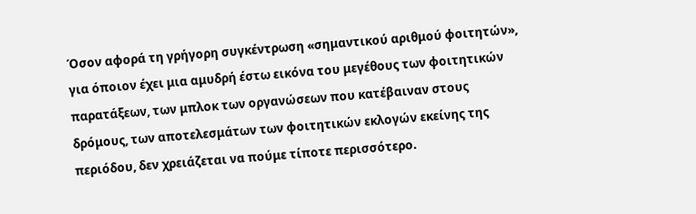Όσον αφορά τη γρήγορη συγκέντρωση «σημαντικού αριθμού φοιτητών», για όποιον έχει μια αμυδρή έστω εικόνα του μεγέθους των φοιτητικών παρατάξεων, των μπλοκ των οργανώσεων που κατέβαιναν στους δρόμους, των αποτελεσμάτων των φοιτητικών εκλογών εκείνης της περιόδου, δεν χρειάζεται να πούμε τίποτε περισσότερο.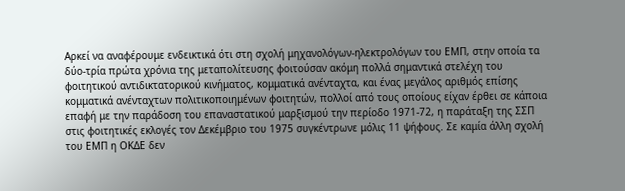Αρκεί να αναφέρουμε ενδεικτικά ότι στη σχολή μηχανολόγων-ηλεκτρολόγων του ΕΜΠ, στην οποία τα δύο-τρία πρώτα χρόνια της μεταπολίτευσης φοιτούσαν ακόμη πολλά σημαντικά στελέχη του φοιτητικού αντιδικτατορικού κινήματος, κομματικά ανένταχτα, και ένας μεγάλος αριθμός επίσης κομματικά ανένταχτων πολιτικοποιημένων φοιτητών, πολλοί από τους οποίους είχαν έρθει σε κάποια επαφή με την παράδοση του επαναστατικού μαρξισμού την περίοδο 1971-72, η παράταξη της ΣΣΠ στις φοιτητικές εκλογές τον Δεκέμβριο του 1975 συγκέντρωνε μόλις 11 ψήφους. Σε καμία άλλη σχολή του ΕΜΠ η ΟΚΔΕ δεν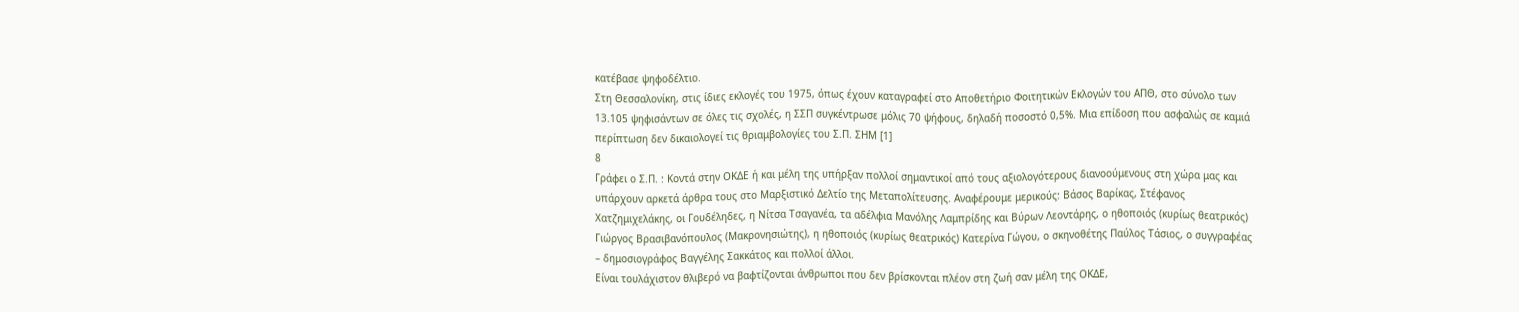κατέβασε ψηφοδέλτιο.
Στη Θεσσαλονίκη, στις ίδιες εκλογές του 1975, όπως έχουν καταγραφεί στο Αποθετήριο Φοιτητικών Εκλογών του ΑΠΘ, στο σύνολο των 13.105 ψηφισάντων σε όλες τις σχολές, η ΣΣΠ συγκέντρωσε μόλις 70 ψήφους, δηλαδή ποσοστό 0,5%. Μια επίδοση που ασφαλώς σε καμιά περίπτωση δεν δικαιολογεί τις θριαμβολογίες του Σ.Π. ΣΗΜ [1]
8
Γράφει ο Σ.Π. : Κοντά στην ΟΚΔΕ ή και μέλη της υπήρξαν πολλοί σημαντικοί από τους αξιολογότερους διανοούμενους στη χώρα μας και υπάρχουν αρκετά άρθρα τους στο Μαρξιστικό Δελτίο της Μεταπολίτευσης. Αναφέρουμε μερικούς: Βάσος Βαρίκας, Στέφανος Χατζημιχελάκης, οι Γουδέληδες, η Νίτσα Τσαγανέα, τα αδέλφια Μανόλης Λαμπρίδης και Βύρων Λεοντάρης, ο ηθοποιός (κυρίως θεατρικός) Γιώργος Βρασιβανόπουλος (Μακρονησιώτης), η ηθοποιός (κυρίως θεατρικός) Κατερίνα Γώγου, ο σκηνοθέτης Παύλος Τάσιος, ο συγγραφέας – δημοσιογράφος Βαγγέλης Σακκάτος και πολλοί άλλοι.
Είναι τουλάχιστον θλιβερό να βαφτίζονται άνθρωποι που δεν βρίσκονται πλέον στη ζωή σαν μέλη της ΟΚΔΕ,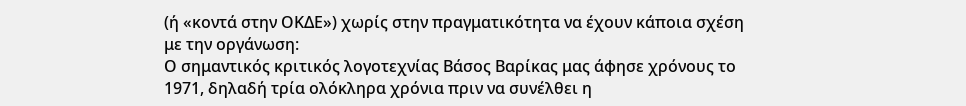(ή «κοντά στην ΟΚΔΕ») χωρίς στην πραγματικότητα να έχουν κάποια σχέση με την οργάνωση:
Ο σημαντικός κριτικός λογοτεχνίας Βάσος Βαρίκας μας άφησε χρόνους το 1971, δηλαδή τρία ολόκληρα χρόνια πριν να συνέλθει η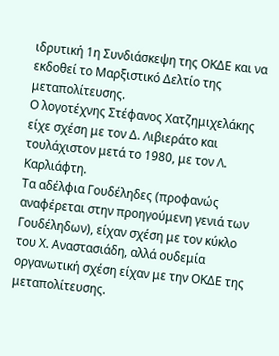ιδρυτική 1η Συνδιάσκεψη της ΟΚΔΕ και να εκδοθεί το Μαρξιστικό Δελτίο της μεταπολίτευσης.
Ο λογοτέχνης Στέφανος Χατζημιχελάκης είχε σχέση με τον Δ. Λιβιεράτο και τουλάχιστον μετά το 1980, με τον Λ. Καρλιάφτη.
Τα αδέλφια Γουδέληδες (προφανώς αναφέρεται στην προηγούμενη γενιά των Γουδέληδων), είχαν σχέση με τον κύκλο του Χ. Αναστασιάδη, αλλά ουδεμία οργανωτική σχέση είχαν με την ΟΚΔΕ της μεταπολίτευσης.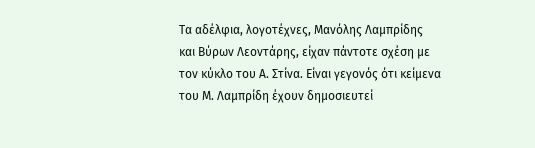Τα αδέλφια, λογοτέχνες, Μανόλης Λαμπρίδης και Βύρων Λεοντάρης, είχαν πάντοτε σχέση με τον κύκλο του Α. Στίνα. Είναι γεγονός ότι κείμενα του Μ. Λαμπρίδη έχουν δημοσιευτεί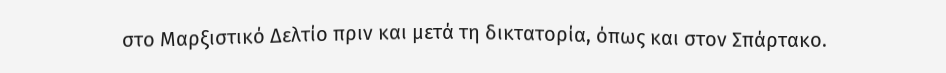στο Μαρξιστικό Δελτίο πριν και μετά τη δικτατορία, όπως και στον Σπάρτακο.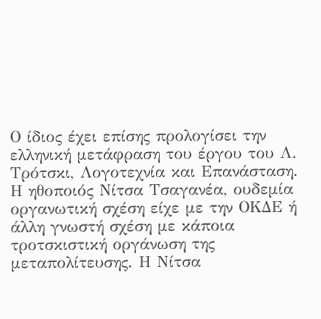Ο ίδιος έχει επίσης προλογίσει την ελληνική μετάφραση του έργου του Λ. Τρότσκι, Λογοτεχνία και Επανάσταση.
Η ηθοποιός Νίτσα Τσαγανέα, ουδεμία οργανωτική σχέση είχε με την ΟΚΔΕ ή άλλη γνωστή σχέση με κάποια τροτσκιστική οργάνωση της μεταπολίτευσης. Η Νίτσα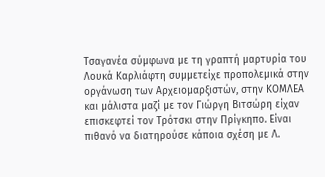Τσαγανέα σύμφωνα με τη γραπτή μαρτυρία του Λουκά Καρλιάφτη συμμετείχε προπολεμικά στην οργάνωση των Αρχειομαρξιστών, στην ΚΟΜΛΕΑ και μάλιστα μαζί με τον Γιώργη Βιτσώρη είχαν επισκεφτεί τον Τρότσκι στην Πρίγκηπο. Είναι πιθανό να διατηρούσε κάποια σχέση με Λ.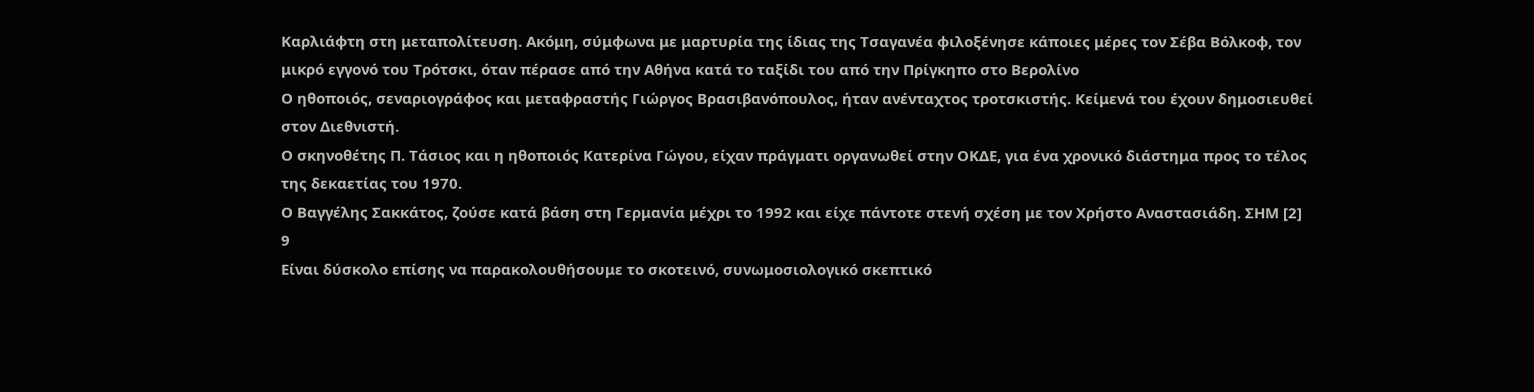Καρλιάφτη στη μεταπολίτευση. Ακόμη, σύμφωνα με μαρτυρία της ίδιας της Τσαγανέα φιλοξένησε κάποιες μέρες τον Σέβα Βόλκοφ, τον μικρό εγγονό του Τρότσκι, όταν πέρασε από την Αθήνα κατά το ταξίδι του από την Πρίγκηπο στο Βερολίνο
Ο ηθοποιός, σεναριογράφος και μεταφραστής Γιώργος Βρασιβανόπουλος, ήταν ανένταχτος τροτσκιστής. Κείμενά του έχουν δημοσιευθεί στον Διεθνιστή.
Ο σκηνοθέτης Π. Τάσιος και η ηθοποιός Κατερίνα Γώγου, είχαν πράγματι οργανωθεί στην ΟΚΔΕ, για ένα χρονικό διάστημα προς το τέλος της δεκαετίας του 1970.
Ο Βαγγέλης Σακκάτος, ζούσε κατά βάση στη Γερμανία μέχρι το 1992 και είχε πάντοτε στενή σχέση με τον Χρήστο Αναστασιάδη. ΣΗΜ [2]
9
Είναι δύσκολο επίσης να παρακολουθήσουμε το σκοτεινό, συνωμοσιολογικό σκεπτικό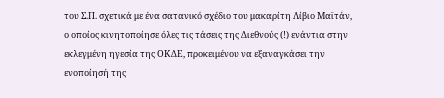του Σ.Π. σχετικά με ένα σατανικό σχέδιο του μακαρίτη Λίβιο Μαϊτάν, ο οποίος κινητοποίησε όλες τις τάσεις της Διεθνούς (!) ενάντια στην εκλεγμένη ηγεσία της ΟΚΔΕ, προκειμένου να εξαναγκάσει την ενοποίησή της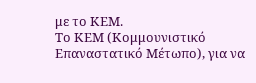με το ΚΕΜ.
Το ΚΕΜ (Κομμουνιστικό Επαναστατικό Μέτωπο), για να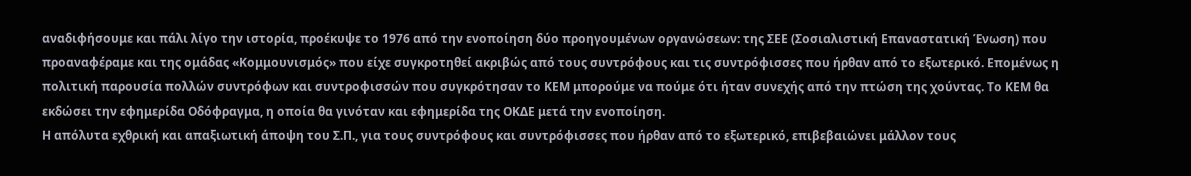αναδιφήσουμε και πάλι λίγο την ιστορία, προέκυψε το 1976 από την ενοποίηση δύο προηγουμένων οργανώσεων: της ΣΕΕ (Σοσιαλιστική Επαναστατική Ένωση) που προαναφέραμε και της ομάδας «Κομμουνισμός» που είχε συγκροτηθεί ακριβώς από τους συντρόφους και τις συντρόφισσες που ήρθαν από το εξωτερικό. Επομένως η πολιτική παρουσία πολλών συντρόφων και συντροφισσών που συγκρότησαν το ΚΕΜ μπορούμε να πούμε ότι ήταν συνεχής από την πτώση της χούντας. Το ΚΕΜ θα εκδώσει την εφημερίδα Οδόφραγμα, η οποία θα γινόταν και εφημερίδα της ΟΚΔΕ μετά την ενοποίηση.
Η απόλυτα εχθρική και απαξιωτική άποψη του Σ.Π., για τους συντρόφους και συντρόφισσες που ήρθαν από το εξωτερικό, επιβεβαιώνει μάλλον τους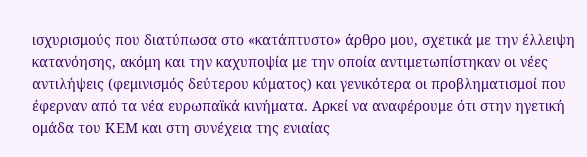ισχυρισμούς που διατύπωσα στο «κατάπτυστο» άρθρο μου, σχετικά με την έλλειψη κατανόησης, ακόμη και την καχυποψία με την οποία αντιμετωπίστηκαν οι νέες αντιλήψεις (φεμινισμός δεύτερου κύματος) και γενικότερα οι προβληματισμοί που έφερναν από τα νέα ευρωπαϊκά κινήματα. Αρκεί να αναφέρουμε ότι στην ηγετική ομάδα του ΚΕΜ και στη συνέχεια της ενιαίας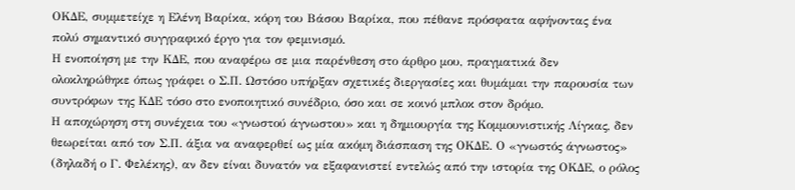ΟΚΔΕ, συμμετείχε η Ελένη Βαρίκα, κόρη του Βάσου Βαρίκα, που πέθανε πρόσφατα αφήνοντας ένα πολύ σημαντικό συγγραφικό έργο για τον φεμινισμό.
Η ενοποίηση με την ΚΔΕ, που αναφέρω σε μια παρένθεση στο άρθρο μου, πραγματικά δεν ολοκληρώθηκε όπως γράφει ο Σ.Π. Ωστόσο υπήρξαν σχετικές διεργασίες και θυμάμαι την παρουσία των συντρόφων της ΚΔΕ τόσο στο ενοποιητικό συνέδριο, όσο και σε κοινό μπλοκ στον δρόμο.
Η αποχώρηση στη συνέχεια του «γνωστού άγνωστου» και η δημιουργία της Κομμουνιστικής Λίγκας, δεν θεωρείται από τον Σ.Π. άξια να αναφερθεί ως μία ακόμη διάσπαση της ΟΚΔΕ. Ο «γνωστός άγνωστος» (δηλαδή ο Γ. Φελέκης), αν δεν είναι δυνατόν να εξαφανιστεί εντελώς από την ιστορία της ΟΚΔΕ, ο ρόλος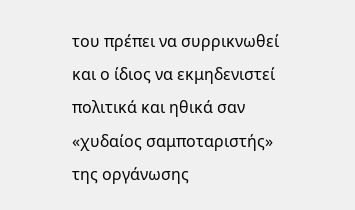του πρέπει να συρρικνωθεί και ο ίδιος να εκμηδενιστεί πολιτικά και ηθικά σαν «χυδαίος σαμποταριστής» της οργάνωσης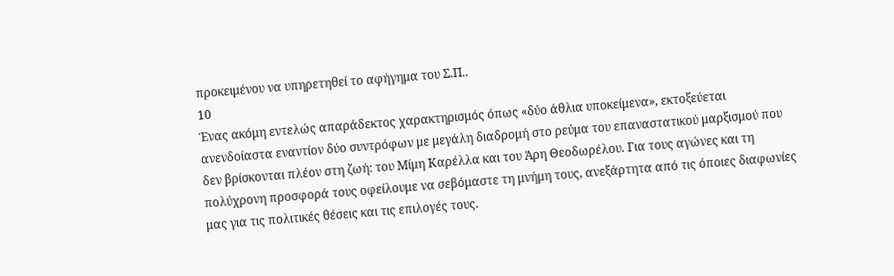προκειμένου να υπηρετηθεί το αφήγημα του Σ.Π..
10
Ένας ακόμη εντελώς απαράδεκτος χαρακτηρισμός όπως «δύο άθλια υποκείμενα», εκτοξεύεται ανενδοίαστα εναντίον δύο συντρόφων με μεγάλη διαδρομή στο ρεύμα του επαναστατικού μαρξισμού που δεν βρίσκονται πλέον στη ζωή: του Μίμη Καρέλλα και του Άρη Θεοδωρέλου. Για τους αγώνες και τη πολύχρονη προσφορά τους οφείλουμε να σεβόμαστε τη μνήμη τους, ανεξάρτητα από τις όποιες διαφωνίες μας για τις πολιτικές θέσεις και τις επιλογές τους.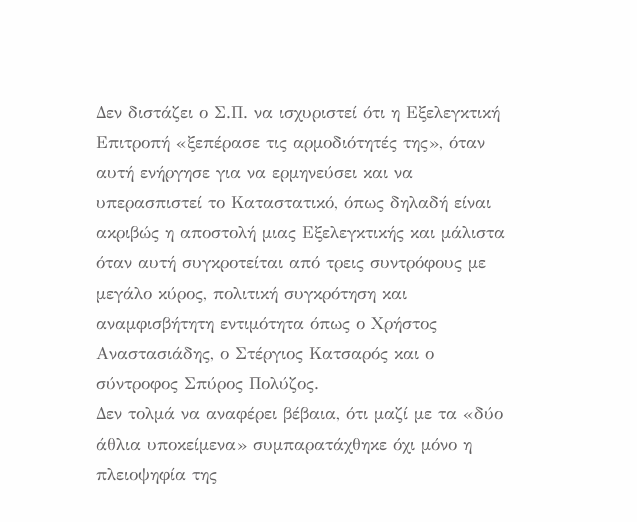Δεν διστάζει ο Σ.Π. να ισχυριστεί ότι η Εξελεγκτική Επιτροπή «ξεπέρασε τις αρμοδιότητές της», όταν αυτή ενήργησε για να ερμηνεύσει και να υπερασπιστεί το Καταστατικό, όπως δηλαδή είναι ακριβώς η αποστολή μιας Εξελεγκτικής και μάλιστα όταν αυτή συγκροτείται από τρεις συντρόφους με μεγάλο κύρος, πολιτική συγκρότηση και αναμφισβήτητη εντιμότητα όπως ο Χρήστος Αναστασιάδης, ο Στέργιος Κατσαρός και ο σύντροφος Σπύρος Πολύζος.
Δεν τολμά να αναφέρει βέβαια, ότι μαζί με τα «δύο άθλια υποκείμενα» συμπαρατάχθηκε όχι μόνο η πλειοψηφία της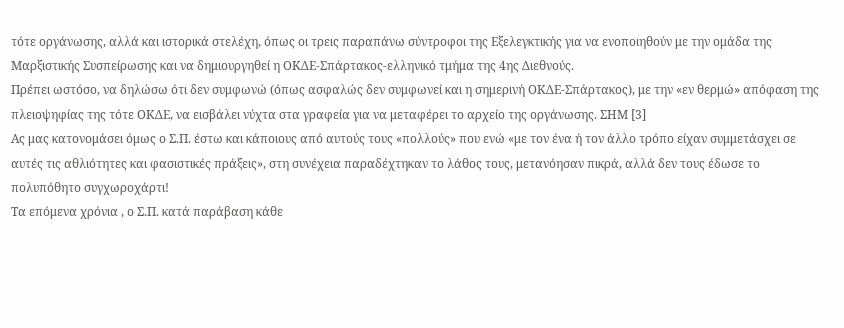τότε οργάνωσης, αλλά και ιστορικά στελέχη, όπως οι τρεις παραπάνω σύντροφοι της Εξελεγκτικής για να ενοποιηθούν με την ομάδα της Μαρξιστικής Συσπείρωσης και να δημιουργηθεί η ΟΚΔΕ-Σπάρτακος-ελληνικό τμήμα της 4ης Διεθνούς.
Πρέπει ωστόσο, να δηλώσω ότι δεν συμφωνώ (όπως ασφαλώς δεν συμφωνεί και η σημερινή ΟΚΔΕ-Σπάρτακος), με την «εν θερμώ» απόφαση της πλειοψηφίας της τότε ΟΚΔΕ, να εισβάλει νύχτα στα γραφεία για να μεταφέρει το αρχείο της οργάνωσης. ΣΗΜ [3]
Ας μας κατονομάσει όμως ο Σ.Π. έστω και κάποιους από αυτούς τους «πολλούς» που ενώ «με τον ένα ή τον άλλο τρόπο είχαν συμμετάσχει σε αυτές τις αθλιότητες και φασιστικές πράξεις», στη συνέχεια παραδέχτηκαν το λάθος τους, μετανόησαν πικρά, αλλά δεν τους έδωσε το πολυπόθητο συγχωροχάρτι!
Τα επόμενα χρόνια , ο Σ.Π. κατά παράβαση κάθε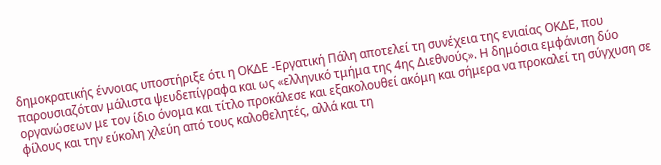δημοκρατικής έννοιας υποστήριξε ότι η ΟΚΔΕ -Εργατική Πάλη αποτελεί τη συνέχεια της ενιαίας ΟΚΔΕ, που παρουσιαζόταν μάλιστα ψευδεπίγραφα και ως «ελληνικό τμήμα της 4ης Διεθνούς». Η δημόσια εμφάνιση δύο οργανώσεων με τον ίδιο όνομα και τίτλο προκάλεσε και εξακολουθεί ακόμη και σήμερα να προκαλεί τη σύγχυση σε φίλους και την εύκολη χλεύη από τους καλοθελητές, αλλά και τη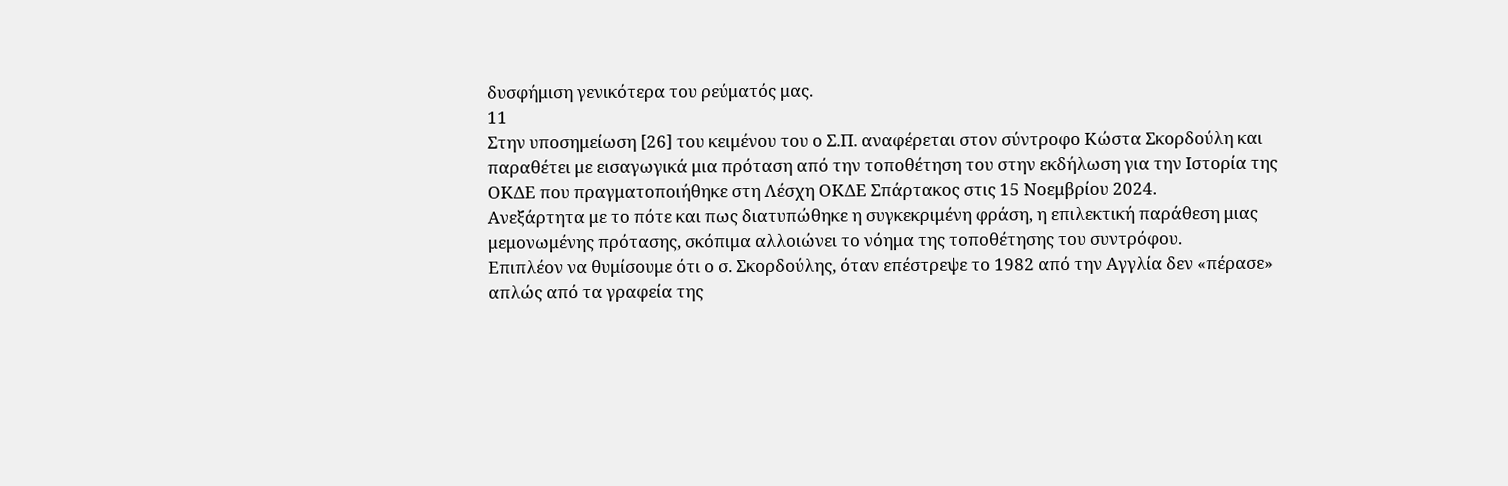δυσφήμιση γενικότερα του ρεύματός μας.
11
Στην υποσημείωση [26] του κειμένου του ο Σ.Π. αναφέρεται στον σύντροφο Κώστα Σκορδούλη και παραθέτει με εισαγωγικά μια πρόταση από την τοποθέτηση του στην εκδήλωση για την Ιστορία της ΟΚΔΕ που πραγματοποιήθηκε στη Λέσχη ΟΚΔΕ Σπάρτακος στις 15 Νοεμβρίου 2024.
Ανεξάρτητα με το πότε και πως διατυπώθηκε η συγκεκριμένη φράση, η επιλεκτική παράθεση μιας μεμονωμένης πρότασης, σκόπιμα αλλοιώνει το νόημα της τοποθέτησης του συντρόφου.
Επιπλέον να θυμίσουμε ότι ο σ. Σκορδούλης, όταν επέστρεψε το 1982 από την Αγγλία δεν «πέρασε» απλώς από τα γραφεία της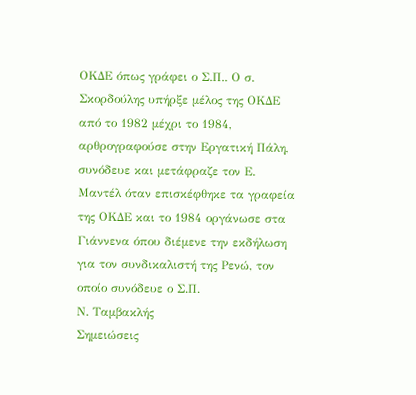ΟΚΔΕ όπως γράφει ο Σ.Π.. Ο σ. Σκορδούλης υπήρξε μέλος της ΟΚΔΕ από το 1982 μέχρι το 1984, αρθρογραφούσε στην Εργατική Πάλη, συνόδευε και μετάφραζε τον Ε. Μαντέλ όταν επισκέφθηκε τα γραφεία της ΟΚΔΕ και το 1984 οργάνωσε στα Γιάννενα όπου διέμενε την εκδήλωση για τον συνδικαλιστή της Ρενώ, τον οποίο συνόδευε ο Σ.Π.
Ν. Ταμβακλής
Σημειώσεις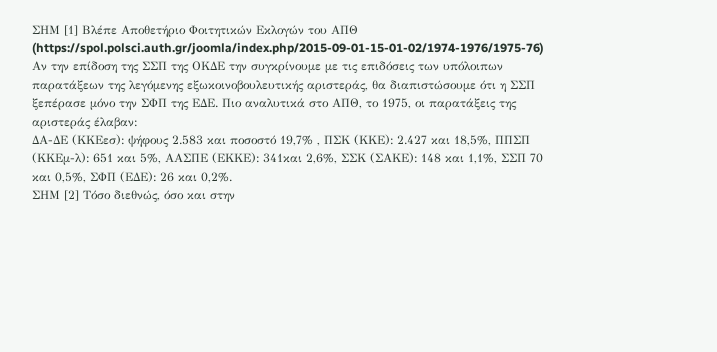ΣΗΜ [1] Βλέπε Αποθετήριο Φοιτητικών Εκλογών του ΑΠΘ (https://spol.polsci.auth.gr/joomla/index.php/2015-09-01-15-01-02/1974-1976/1975-76)
Αν την επίδοση της ΣΣΠ της ΟΚΔΕ την συγκρίνουμε με τις επιδόσεις των υπόλοιπων παρατάξεων της λεγόμενης εξωκοινοβουλευτικής αριστεράς, θα διαπιστώσουμε ότι η ΣΣΠ ξεπέρασε μόνο την ΣΦΠ της ΕΔΕ. Πιο αναλυτικά στο ΑΠΘ, το 1975, οι παρατάξεις της αριστεράς έλαβαν:
ΔΑ-ΔΕ (ΚΚΕεσ): ψήφους 2.583 και ποσοστό 19,7% , ΠΣΚ (ΚΚΕ): 2.427 και 18,5%, ΠΠΣΠ (ΚΚΕμ-λ): 651 και 5%, ΑΑΣΠΕ (ΕΚΚΕ): 341και 2,6%, ΣΣΚ (ΣΑΚΕ): 148 και 1,1%, ΣΣΠ 70 και 0,5%, ΣΦΠ (ΕΔΕ): 26 και 0,2%.
ΣΗΜ [2] Τόσο διεθνώς, όσο και στην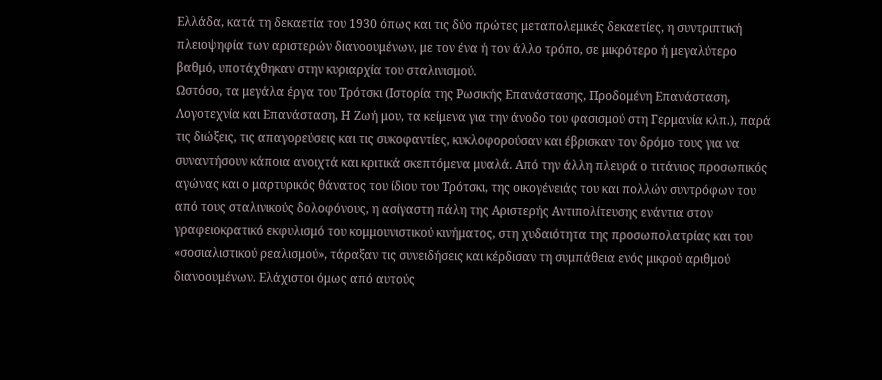Ελλάδα, κατά τη δεκαετία του 1930 όπως και τις δύο πρώτες μεταπολεμικές δεκαετίες, η συντριπτική πλειοψηφία των αριστερών διανοουμένων, με τον ένα ή τον άλλο τρόπο, σε μικρότερο ή μεγαλύτερο βαθμό, υποτάχθηκαν στην κυριαρχία του σταλινισμού.
Ωστόσο, τα μεγάλα έργα του Τρότσκι (Ιστορία της Ρωσικής Επανάστασης, Προδομένη Επανάσταση, Λογοτεχνία και Επανάσταση, Η Ζωή μου, τα κείμενα για την άνοδο του φασισμού στη Γερμανία κλπ.), παρά τις διώξεις, τις απαγορεύσεις και τις συκοφαντίες, κυκλοφορούσαν και έβρισκαν τον δρόμο τους για να συναντήσουν κάποια ανοιχτά και κριτικά σκεπτόμενα μυαλά. Από την άλλη πλευρά ο τιτάνιος προσωπικός αγώνας και ο μαρτυρικός θάνατος του ίδιου του Τρότσκι, της οικογένειάς του και πολλών συντρόφων του από τους σταλινικούς δολοφόνους, η ασίγαστη πάλη της Αριστερής Αντιπολίτευσης ενάντια στον γραφειοκρατικό εκφυλισμό του κομμουνιστικού κινήματος, στη χυδαιότητα της προσωπολατρίας και του «σοσιαλιστικού ρεαλισμού», τάραξαν τις συνειδήσεις και κέρδισαν τη συμπάθεια ενός μικρού αριθμού διανοουμένων. Ελάχιστοι όμως από αυτούς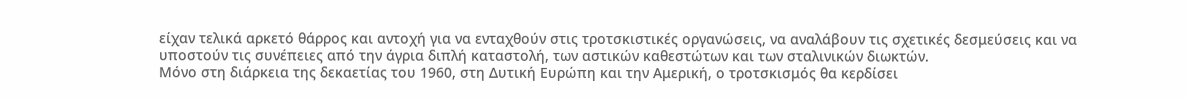είχαν τελικά αρκετό θάρρος και αντοχή για να ενταχθούν στις τροτσκιστικές οργανώσεις, να αναλάβουν τις σχετικές δεσμεύσεις και να υποστούν τις συνέπειες από την άγρια διπλή καταστολή, των αστικών καθεστώτων και των σταλινικών διωκτών.
Μόνο στη διάρκεια της δεκαετίας του 1960, στη Δυτική Ευρώπη και την Αμερική, ο τροτσκισμός θα κερδίσει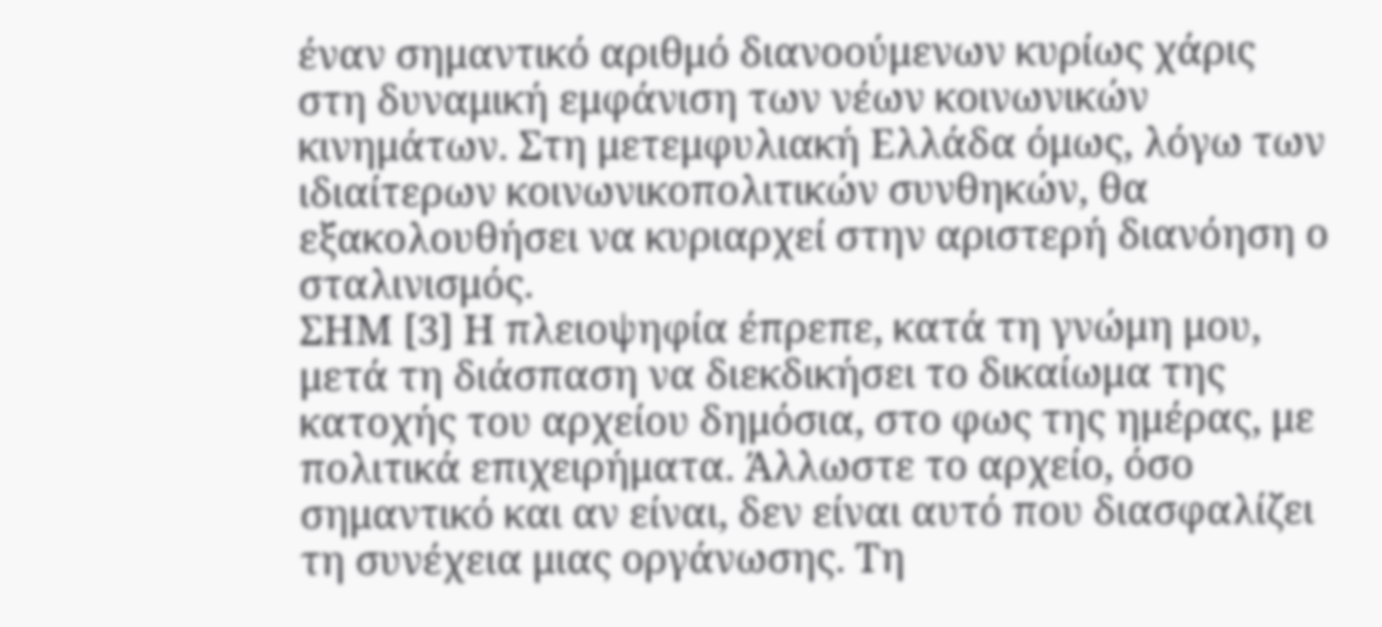έναν σημαντικό αριθμό διανοούμενων κυρίως χάρις στη δυναμική εμφάνιση των νέων κοινωνικών κινημάτων. Στη μετεμφυλιακή Ελλάδα όμως, λόγω των ιδιαίτερων κοινωνικοπολιτικών συνθηκών, θα εξακολουθήσει να κυριαρχεί στην αριστερή διανόηση ο σταλινισμός.
ΣΗΜ [3] Η πλειοψηφία έπρεπε, κατά τη γνώμη μου, μετά τη διάσπαση να διεκδικήσει το δικαίωμα της κατοχής του αρχείου δημόσια, στο φως της ημέρας, με πολιτικά επιχειρήματα. Άλλωστε το αρχείο, όσο σημαντικό και αν είναι, δεν είναι αυτό που διασφαλίζει τη συνέχεια μιας οργάνωσης. Τη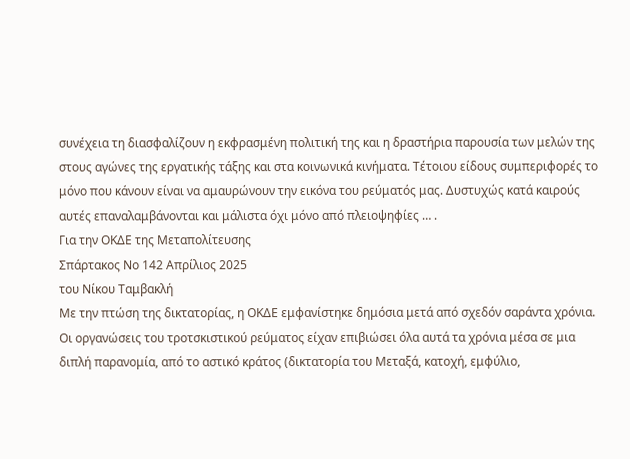συνέχεια τη διασφαλίζουν η εκφρασμένη πολιτική της και η δραστήρια παρουσία των μελών της στους αγώνες της εργατικής τάξης και στα κοινωνικά κινήματα. Τέτοιου είδους συμπεριφορές το μόνο που κάνουν είναι να αμαυρώνουν την εικόνα του ρεύματός μας. Δυστυχώς κατά καιρούς αυτές επαναλαμβάνονται και μάλιστα όχι μόνο από πλειοψηφίες … .
Για την ΟΚΔΕ της Μεταπολίτευσης
Σπάρτακος Νο 142 Απρίλιος 2025
του Νίκου Ταμβακλή
Με την πτώση της δικτατορίας, η ΟΚΔΕ εμφανίστηκε δημόσια μετά από σχεδόν σαράντα χρόνια. Οι οργανώσεις του τροτσκιστικού ρεύματος είχαν επιβιώσει όλα αυτά τα χρόνια μέσα σε μια διπλή παρανομία, από το αστικό κράτος (δικτατορία του Μεταξά, κατοχή, εμφύλιο,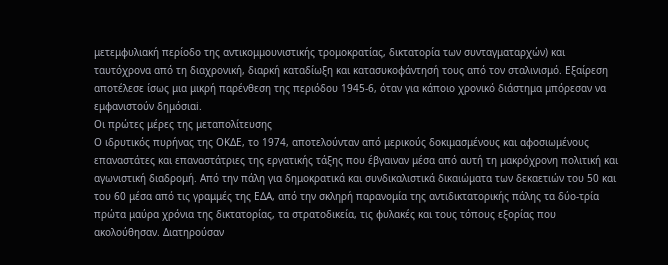μετεμφυλιακή περίοδο της αντικομμουνιστικής τρομοκρατίας, δικτατορία των συνταγματαρχών) και ταυτόχρονα από τη διαχρονική, διαρκή καταδίωξη και κατασυκοφάντησή τους από τον σταλινισμό. Εξαίρεση αποτέλεσε ίσως μια μικρή παρένθεση της περιόδου 1945-6, όταν για κάποιο χρονικό διάστημα μπόρεσαν να εμφανιστούν δημόσιαi.
Οι πρώτες μέρες της μεταπολίτευσης
Ο ιδρυτικός πυρήνας της ΟΚΔΕ, το 1974, αποτελούνταν από μερικούς δοκιμασμένους και αφοσιωμένους επαναστάτες και επαναστάτριες της εργατικής τάξης που έβγαιναν μέσα από αυτή τη μακρόχρονη πολιτική και αγωνιστική διαδρομή. Από την πάλη για δημοκρατικά και συνδικαλιστικά δικαιώματα των δεκαετιών του 50 και του 60 μέσα από τις γραμμές της ΕΔΑ, από την σκληρή παρανομία της αντιδικτατορικής πάλης τα δύο-τρία πρώτα μαύρα χρόνια της δικτατορίας, τα στρατοδικεία, τις φυλακές και τους τόπους εξορίας που ακολούθησαν. Διατηρούσαν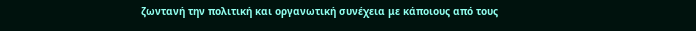ζωντανή την πολιτική και οργανωτική συνέχεια με κάποιους από τους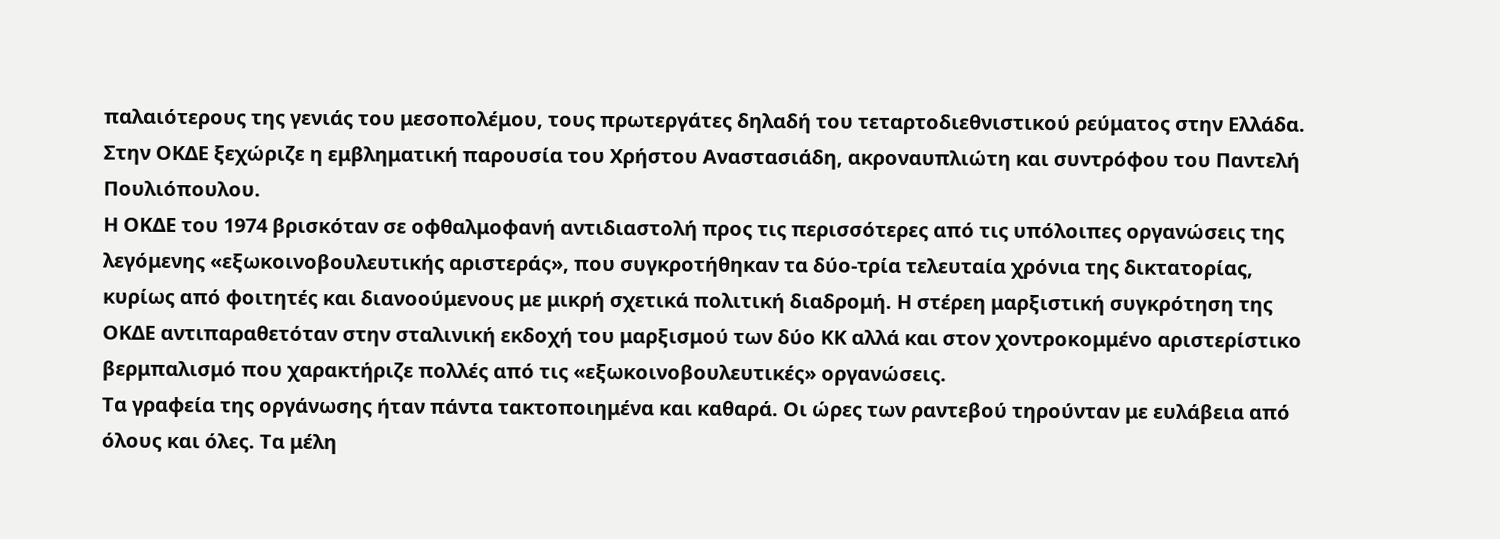παλαιότερους της γενιάς του μεσοπολέμου, τους πρωτεργάτες δηλαδή του τεταρτοδιεθνιστικού ρεύματος στην Ελλάδα. Στην ΟΚΔΕ ξεχώριζε η εμβληματική παρουσία του Χρήστου Αναστασιάδη, ακροναυπλιώτη και συντρόφου του Παντελή Πουλιόπουλου.
Η ΟΚΔΕ του 1974 βρισκόταν σε οφθαλμοφανή αντιδιαστολή προς τις περισσότερες από τις υπόλοιπες οργανώσεις της λεγόμενης «εξωκοινοβουλευτικής αριστεράς», που συγκροτήθηκαν τα δύο-τρία τελευταία χρόνια της δικτατορίας, κυρίως από φοιτητές και διανοούμενους με μικρή σχετικά πολιτική διαδρομή. Η στέρεη μαρξιστική συγκρότηση της ΟΚΔΕ αντιπαραθετόταν στην σταλινική εκδοχή του μαρξισμού των δύο ΚΚ αλλά και στον χοντροκομμένο αριστερίστικο βερμπαλισμό που χαρακτήριζε πολλές από τις «εξωκοινοβουλευτικές» οργανώσεις.
Τα γραφεία της οργάνωσης ήταν πάντα τακτοποιημένα και καθαρά. Οι ώρες των ραντεβού τηρούνταν με ευλάβεια από όλους και όλες. Τα μέλη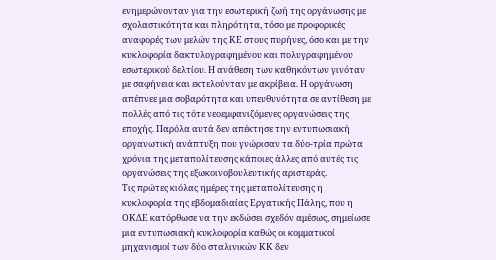ενημερώνονταν για την εσωτερική ζωή της οργάνωσης με σχολαστικότητα και πληρότητα, τόσο με προφορικές αναφορές των μελών της ΚΕ στους πυρήνες, όσο και με την κυκλοφορία δακτυλογραφημένου και πολυγραφημένου εσωτερικού δελτίου. Η ανάθεση των καθηκόντων γινόταν με σαφήνεια και εκτελούνταν με ακρίβεια. Η οργάνωση απέπνεε μια σοβαρότητα και υπευθυνότητα σε αντίθεση με πολλές από τις τότε νεοεμφανιζόμενες οργανώσεις της εποχής. Παρόλα αυτά δεν απέκτησε την εντυπωσιακή οργανωτική ανάπτυξη που γνώρισαν τα δύο-τρία πρώτα χρόνια της μεταπολίτευσης κάποιες άλλες από αυτές τις οργανώσεις της εξωκοινοβουλευτικής αριστεράς.
Τις πρώτες κιόλας ημέρες της μεταπολίτευσης η κυκλοφορία της εβδομαδιαίας Εργατικής Πάλης, που η ΟΚΔΕ κατόρθωσε να την εκδώσει σχεδόν αμέσως, σημείωσε μια εντυπωσιακή κυκλοφορία καθώς οι κομματικοί μηχανισμοί των δύο σταλινικών ΚΚ δεν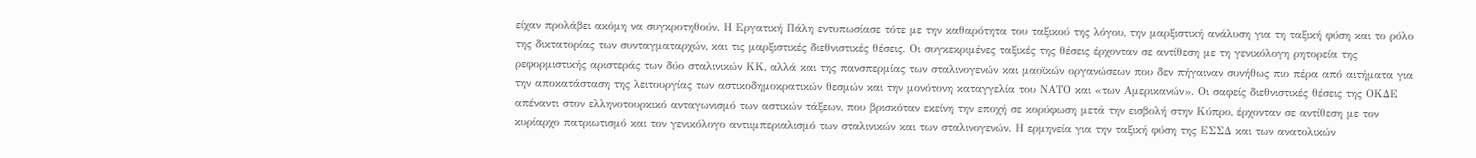είχαν προλάβει ακόμη να συγκροτηθούν. Η Εργατική Πάλη εντυπωσίασε τότε με την καθαρότητα του ταξικού της λόγου, την μαρξιστική ανάλυση για τη ταξική φύση και το ρόλο της δικτατορίας των συνταγματαρχών, και τις μαρξιστικές διεθνιστικές θέσεις. Οι συγκεκριμένες ταξικές της θέσεις έρχονταν σε αντίθεση με τη γενικόλογη ρητορεία της ρεφορμιστικής αριστεράς των δύο σταλινικών ΚΚ, αλλά και της πανσπερμίας των σταλινογενών και μαοϊκών οργανώσεων που δεν πήγαιναν συνήθως πιο πέρα από αιτήματα για την αποκατάσταση της λειτουργίας των αστικοδημοκρατικών θεσμών και την μονότονη καταγγελία του ΝΑΤΟ και «των Αμερικανών». Οι σαφείς διεθνιστικές θέσεις της ΟΚΔΕ απέναντι στον ελληνοτουρκικό ανταγωνισμό των αστικών τάξεων, που βρισκόταν εκείνη την εποχή σε κορύφωση μετά την εισβολή στην Κύπρο, έρχονταν σε αντίθεση με τον κυρίαρχο πατριωτισμό και τον γενικόλογο αντιιμπεριαλισμό των σταλινικών και των σταλινογενών. Η ερμηνεία για την ταξική φύση της ΕΣΣΔ και των ανατολικών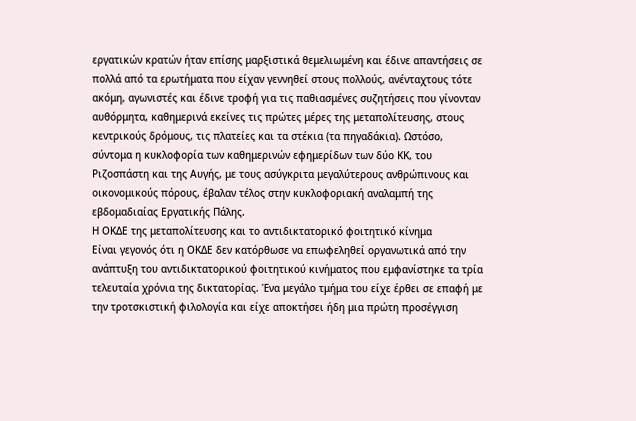εργατικών κρατών ήταν επίσης μαρξιστικά θεμελιωμένη και έδινε απαντήσεις σε πολλά από τα ερωτήματα που είχαν γεννηθεί στους πολλούς, ανένταχτους τότε ακόμη, αγωνιστές και έδινε τροφή για τις παθιασμένες συζητήσεις που γίνονταν αυθόρμητα, καθημερινά εκείνες τις πρώτες μέρες της μεταπολίτευσης, στους κεντρικούς δρόμους, τις πλατείες και τα στέκια (τα πηγαδάκια). Ωστόσο, σύντομα η κυκλοφορία των καθημερινών εφημερίδων των δύο ΚΚ, του Ριζοσπάστη και της Αυγής, με τους ασύγκριτα μεγαλύτερους ανθρώπινους και οικονομικούς πόρους, έβαλαν τέλος στην κυκλοφοριακή αναλαμπή της εβδομαδιαίας Εργατικής Πάλης.
Η ΟΚΔΕ της μεταπολίτευσης και το αντιδικτατορικό φοιτητικό κίνημα
Είναι γεγονός ότι η ΟΚΔΕ δεν κατόρθωσε να επωφεληθεί οργανωτικά από την ανάπτυξη του αντιδικτατορικού φοιτητικού κινήματος που εμφανίστηκε τα τρία τελευταία χρόνια της δικτατορίας. Ένα μεγάλο τμήμα του είχε έρθει σε επαφή με την τροτσκιστική φιλολογία και είχε αποκτήσει ήδη μια πρώτη προσέγγιση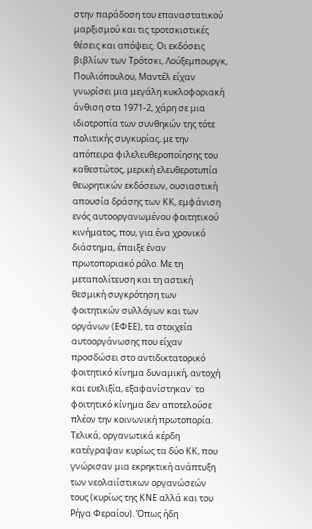στην παράδοση του επαναστατικού μαρξισμού και τις τροτσκιστικές θέσεις και απόψεις. Οι εκδόσεις βιβλίων των Τρότσκι, Λούξεμπουργκ, Πουλιόπουλου, Μαντέλ είχαν γνωρίσει μια μεγάλη κυκλοφοριακή άνθιση στα 1971-2, χάρη σε μια ιδιοτροπία των συνθηκών της τότε πολιτικής συγκυρίας, με την απόπειρα φιλελευθεροποίησης του καθεστώτος, μερική ελευθεροτυπία θεωρητικών εκδόσεων, ουσιαστική απουσία δράσης των ΚΚ, εμφάνιση ενός αυτοοργανωμένου φοιτητικού κινήματος, που, για ένα χρονικό διάστημα, έπαιξε έναν πρωτοποριακό ρόλο. Με τη μεταπολίτευση και τη αστική θεσμική συγκρότηση των φοιτητικών συλλόγων και των οργάνων (ΕΦΕΕ), τα στοιχεία αυτοοργάνωσης που είχαν προσδώσει στο αντιδικτατορικό φοιτητικό κίνημα δυναμική, αντοχή και ευελιξία, εξαφανίστηκαν˙ το φοιτητικό κίνημα δεν αποτελούσε πλέον την κοινωνική πρωτοπορία. Τελικά, οργανωτικά κέρδη κατέγραψαν κυρίως τα δύο ΚΚ, που γνώρισαν μια εκρηκτική ανάπτυξη των νεολαιίστικων οργανώσεών τους (κυρίως της ΚΝΕ αλλά και του Ρήγα Φεραίου). Όπως ήδη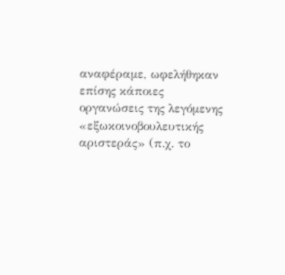αναφέραμε, ωφελήθηκαν επίσης κάποιες οργανώσεις της λεγόμενης «εξωκοινοβουλευτικής αριστεράς» (π.χ. το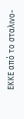ΕΚΚΕ από το σταλινο-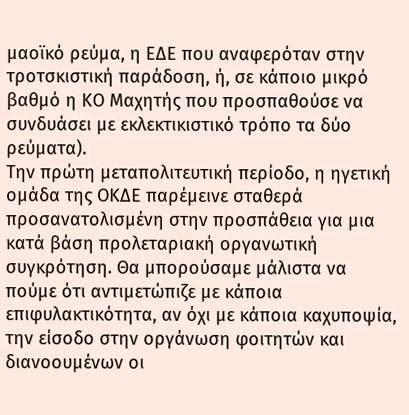μαοϊκό ρεύμα, η ΕΔΕ που αναφερόταν στην τροτσκιστική παράδοση, ή, σε κάποιο μικρό βαθμό η ΚΟ Μαχητής που προσπαθούσε να συνδυάσει με εκλεκτικιστικό τρόπο τα δύο ρεύματα).
Την πρώτη μεταπολιτευτική περίοδο, η ηγετική ομάδα της ΟΚΔΕ παρέμεινε σταθερά προσανατολισμένη στην προσπάθεια για μια κατά βάση προλεταριακή οργανωτική συγκρότηση. Θα μπορούσαμε μάλιστα να πούμε ότι αντιμετώπιζε με κάποια επιφυλακτικότητα, αν όχι με κάποια καχυποψία, την είσοδο στην οργάνωση φοιτητών και διανοουμένων οι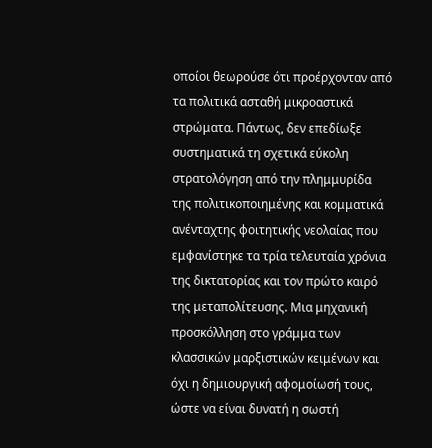οποίοι θεωρούσε ότι προέρχονταν από τα πολιτικά ασταθή μικροαστικά στρώματα. Πάντως, δεν επεδίωξε συστηματικά τη σχετικά εύκολη στρατολόγηση από την πλημμυρίδα της πολιτικοποιημένης και κομματικά ανένταχτης φοιτητικής νεολαίας που εμφανίστηκε τα τρία τελευταία χρόνια της δικτατορίας και τον πρώτο καιρό της μεταπολίτευσης. Μια μηχανική προσκόλληση στο γράμμα των κλασσικών μαρξιστικών κειμένων και όχι η δημιουργική αφομοίωσή τους, ώστε να είναι δυνατή η σωστή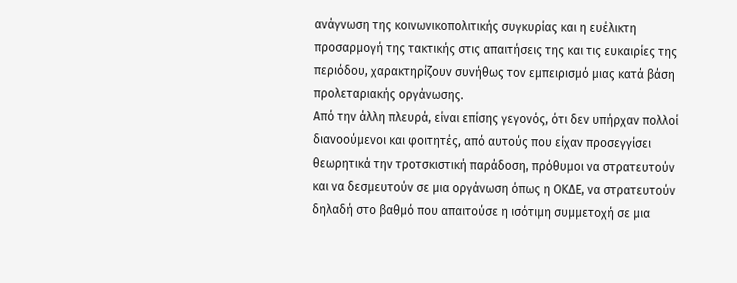ανάγνωση της κοινωνικοπολιτικής συγκυρίας και η ευέλικτη προσαρμογή της τακτικής στις απαιτήσεις της και τις ευκαιρίες της περιόδου, χαρακτηρίζουν συνήθως τον εμπειρισμό μιας κατά βάση προλεταριακής οργάνωσης.
Από την άλλη πλευρά, είναι επίσης γεγονός, ότι δεν υπήρχαν πολλοί διανοούμενοι και φοιτητές, από αυτούς που είχαν προσεγγίσει θεωρητικά την τροτσκιστική παράδοση, πρόθυμοι να στρατευτούν και να δεσμευτούν σε μια οργάνωση όπως η ΟΚΔΕ, να στρατευτούν δηλαδή στο βαθμό που απαιτούσε η ισότιμη συμμετοχή σε μια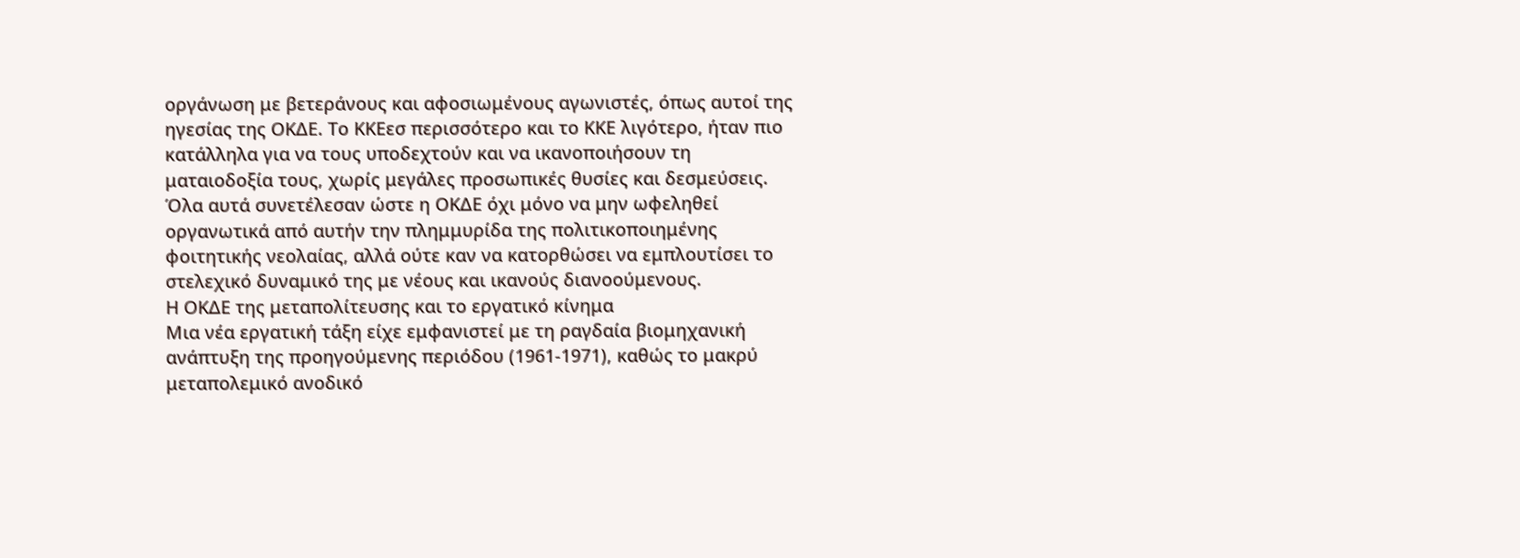οργάνωση με βετεράνους και αφοσιωμένους αγωνιστές, όπως αυτοί της ηγεσίας της ΟΚΔΕ. Το ΚΚΕεσ περισσότερο και το ΚΚΕ λιγότερο, ήταν πιο κατάλληλα για να τους υποδεχτούν και να ικανοποιήσουν τη ματαιοδοξία τους, χωρίς μεγάλες προσωπικές θυσίες και δεσμεύσεις.
Όλα αυτά συνετέλεσαν ώστε η ΟΚΔΕ όχι μόνο να μην ωφεληθεί οργανωτικά από αυτήν την πλημμυρίδα της πολιτικοποιημένης φοιτητικής νεολαίας, αλλά ούτε καν να κατορθώσει να εμπλουτίσει το στελεχικό δυναμικό της με νέους και ικανούς διανοούμενους.
Η ΟΚΔΕ της μεταπολίτευσης και το εργατικό κίνημα
Μια νέα εργατική τάξη είχε εμφανιστεί με τη ραγδαία βιομηχανική ανάπτυξη της προηγούμενης περιόδου (1961-1971), καθώς το μακρύ μεταπολεμικό ανοδικό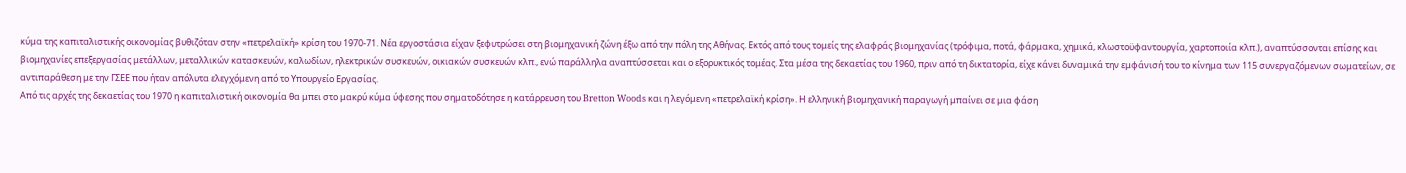κύμα της καπιταλιστικής οικονομίας βυθιζόταν στην «πετρελαϊκή» κρίση του 1970-71. Νέα εργοστάσια είχαν ξεφυτρώσει στη βιομηχανική ζώνη έξω από την πόλη της Αθήνας. Εκτός από τους τομείς της ελαφράς βιομηχανίας (τρόφιμα, ποτά, φάρμακα, χημικά, κλωστοϋφαντουργία, χαρτοποιία κλπ.), αναπτύσσονται επίσης και βιομηχανίες επεξεργασίας μετάλλων, μεταλλικών κατασκευών, καλωδίων, ηλεκτρικών συσκευών, οικιακών συσκευών κλπ., ενώ παράλληλα αναπτύσσεται και ο εξορυκτικός τομέας. Στα μέσα της δεκαετίας του 1960, πριν από τη δικτατορία, είχε κάνει δυναμικά την εμφάνισή του το κίνημα των 115 συνεργαζόμενων σωματείων, σε αντιπαράθεση με την ΓΣΕΕ που ήταν απόλυτα ελεγχόμενη από το Υπουργείο Εργασίας.
Από τις αρχές της δεκαετίας του 1970 η καπιταλιστική οικονομία θα μπει στο μακρύ κύμα ύφεσης που σηματοδότησε η κατάρρευση του Bretton Woods και η λεγόμενη «πετρελαϊκή κρίση». Η ελληνική βιομηχανική παραγωγή μπαίνει σε μια φάση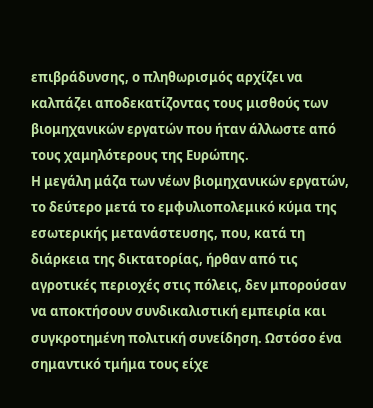επιβράδυνσης, ο πληθωρισμός αρχίζει να καλπάζει αποδεκατίζοντας τους μισθούς των βιομηχανικών εργατών που ήταν άλλωστε από τους χαμηλότερους της Ευρώπης.
Η μεγάλη μάζα των νέων βιομηχανικών εργατών, το δεύτερο μετά το εμφυλιοπολεμικό κύμα της εσωτερικής μετανάστευσης, που, κατά τη διάρκεια της δικτατορίας, ήρθαν από τις αγροτικές περιοχές στις πόλεις, δεν μπορούσαν να αποκτήσουν συνδικαλιστική εμπειρία και συγκροτημένη πολιτική συνείδηση. Ωστόσο ένα σημαντικό τμήμα τους είχε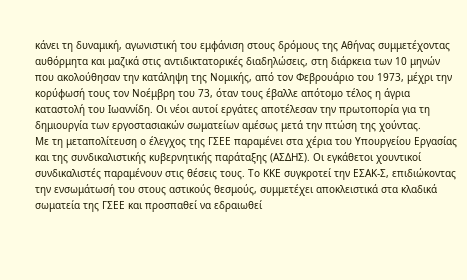κάνει τη δυναμική, αγωνιστική του εμφάνιση στους δρόμους της Αθήνας συμμετέχοντας αυθόρμητα και μαζικά στις αντιδικτατορικές διαδηλώσεις, στη διάρκεια των 10 μηνών που ακολούθησαν την κατάληψη της Νομικής, από τον Φεβρουάριο του 1973, μέχρι την κορύφωσή τους τον Νοέμβρη του 73, όταν τους έβαλλε απότομο τέλος η άγρια καταστολή του Ιωαννίδη. Οι νέοι αυτοί εργάτες αποτέλεσαν την πρωτοπορία για τη δημιουργία των εργοστασιακών σωματείων αμέσως μετά την πτώση της χούντας.
Με τη μεταπολίτευση ο έλεγχος της ΓΣΕΕ παραμένει στα χέρια του Υπουργείου Εργασίας και της συνδικαλιστικής κυβερνητικής παράταξης (ΑΣΔΗΣ). Οι εγκάθετοι χουντικοί συνδικαλιστές παραμένουν στις θέσεις τους. Το ΚΚΕ συγκροτεί την ΕΣΑΚ-Σ, επιδιώκοντας την ενσωμάτωσή του στους αστικούς θεσμούς, συμμετέχει αποκλειστικά στα κλαδικά σωματεία της ΓΣΕΕ και προσπαθεί να εδραιωθεί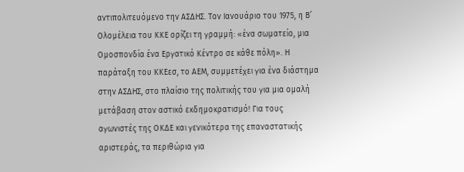αντιπολιτευόμενο την ΑΣΔΗΣ. Τον Ιανουάριο του 1975, η Β’ Ολομέλεια του ΚΚΕ ορίζει τη γραμμή: «ένα σωματείο, μια Ομοσπονδία ένα Εργατικό Κέντρο σε κάθε πόλη». Η παράταξη του ΚΚΕεσ, το ΑΕΜ, συμμετέχει για ένα διάστημα στην ΑΣΔΗΣ, στο πλαίσιο της πολιτικής του για μια ομαλή μετάβαση στον αστικό εκδημοκρατισμό! Για τους αγωνιστές της ΟΚΔΕ και γενικότερα της επαναστατικής αριστεράς, τα περιθώρια για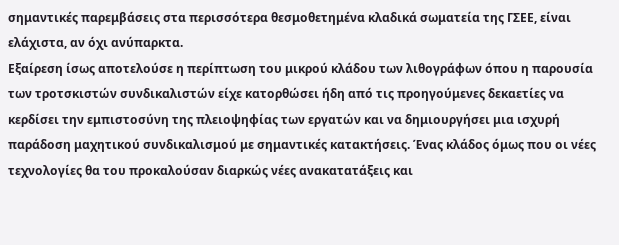σημαντικές παρεμβάσεις στα περισσότερα θεσμοθετημένα κλαδικά σωματεία της ΓΣΕΕ, είναι ελάχιστα, αν όχι ανύπαρκτα.
Εξαίρεση ίσως αποτελούσε η περίπτωση του μικρού κλάδου των λιθογράφων όπου η παρουσία των τροτσκιστών συνδικαλιστών είχε κατορθώσει ήδη από τις προηγούμενες δεκαετίες να κερδίσει την εμπιστοσύνη της πλειοψηφίας των εργατών και να δημιουργήσει μια ισχυρή παράδοση μαχητικού συνδικαλισμού με σημαντικές κατακτήσεις. Ένας κλάδος όμως που οι νέες τεχνολογίες θα του προκαλούσαν διαρκώς νέες ανακατατάξεις και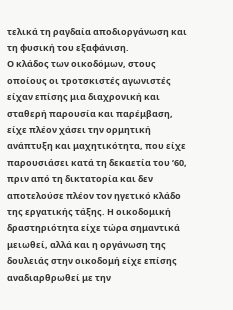τελικά τη ραγδαία αποδιοργάνωση και τη φυσική του εξαφάνιση.
Ο κλάδος των οικοδόμων, στους οποίους οι τροτσκιστές αγωνιστές είχαν επίσης μια διαχρονική και σταθερή παρουσία και παρέμβαση, είχε πλέον χάσει την ορμητική ανάπτυξη και μαχητικότητα, που είχε παρουσιάσει κατά τη δεκαετία του ’60, πριν από τη δικτατορία και δεν αποτελούσε πλέον τον ηγετικό κλάδο της εργατικής τάξης. Η οικοδομική δραστηριότητα είχε τώρα σημαντικά μειωθεί, αλλά και η οργάνωση της δουλειάς στην οικοδομή είχε επίσης αναδιαρθρωθεί με την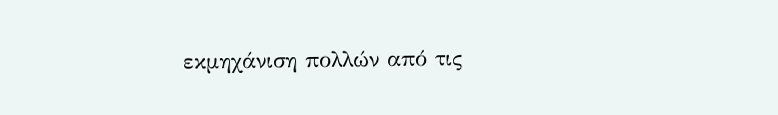εκμηχάνιση πολλών από τις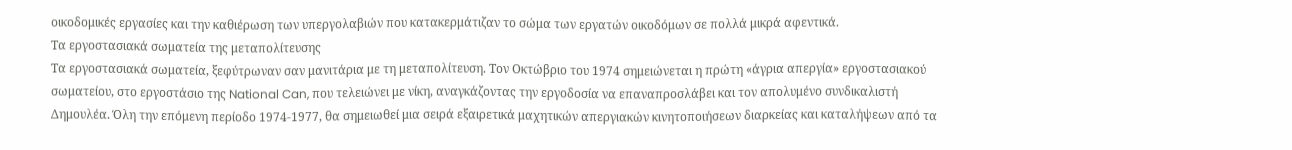οικοδομικές εργασίες και την καθιέρωση των υπεργολαβιών που κατακερμάτιζαν το σώμα των εργατών οικοδόμων σε πολλά μικρά αφεντικά.
Τα εργοστασιακά σωματεία της μεταπολίτευσης
Τα εργοστασιακά σωματεία, ξεφύτρωναν σαν μανιτάρια με τη μεταπολίτευση. Τον Οκτώβριο του 1974 σημειώνεται η πρώτη «άγρια απεργία» εργοστασιακού σωματείου, στο εργοστάσιο της National Can, που τελειώνει με νίκη, αναγκάζοντας την εργοδοσία να επαναπροσλάβει και τον απολυμένο συνδικαλιστή Δημουλέα. Όλη την επόμενη περίοδο 1974-1977, θα σημειωθεί μια σειρά εξαιρετικά μαχητικών απεργιακών κινητοποιήσεων διαρκείας και καταλήψεων από τα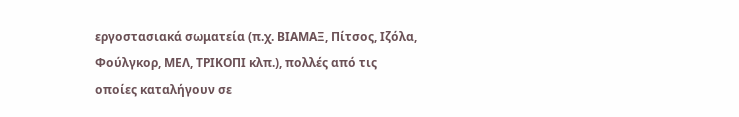εργοστασιακά σωματεία (π.χ. ΒΙΑΜΑΞ, Πίτσος, Ιζόλα, Φούλγκορ, ΜΕΛ, ΤΡΙΚΟΠΙ κλπ.), πολλές από τις οποίες καταλήγουν σε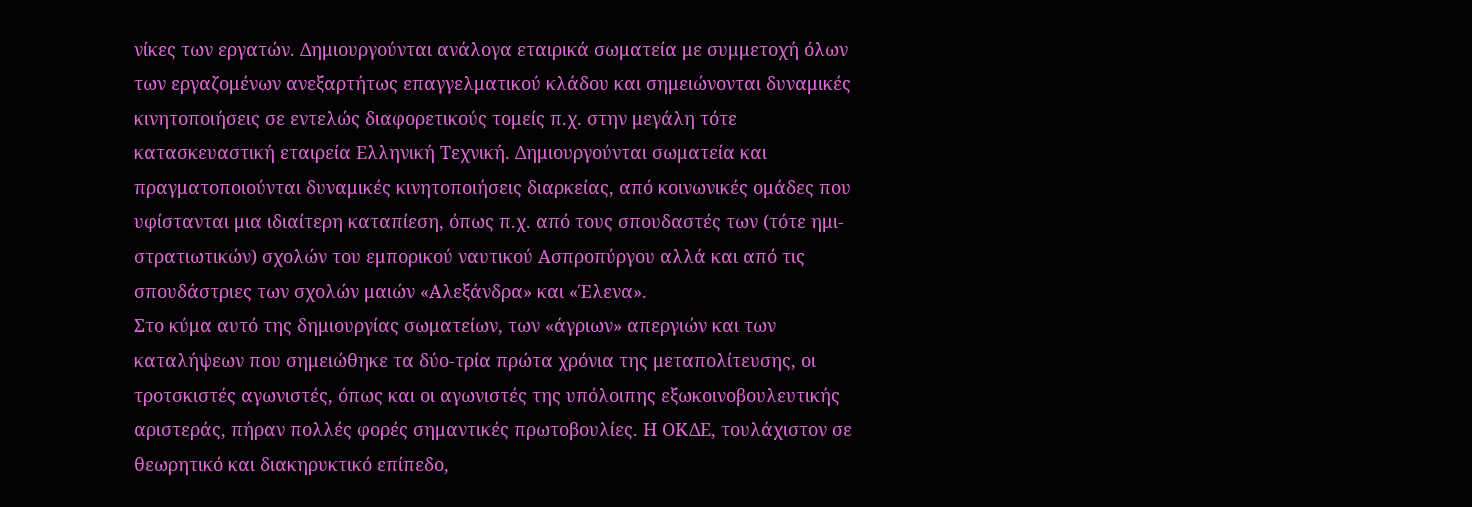νίκες των εργατών. Δημιουργούνται ανάλογα εταιρικά σωματεία με συμμετοχή όλων των εργαζομένων ανεξαρτήτως επαγγελματικού κλάδου και σημειώνονται δυναμικές κινητοποιήσεις σε εντελώς διαφορετικούς τομείς π.χ. στην μεγάλη τότε κατασκευαστική εταιρεία Ελληνική Τεχνική. Δημιουργούνται σωματεία και πραγματοποιούνται δυναμικές κινητοποιήσεις διαρκείας, από κοινωνικές ομάδες που υφίστανται μια ιδιαίτερη καταπίεση, όπως π.χ. από τους σπουδαστές των (τότε ημι-στρατιωτικών) σχολών του εμπορικού ναυτικού Ασπροπύργου αλλά και από τις σπουδάστριες των σχολών μαιών «Αλεξάνδρα» και «Έλενα».
Στο κύμα αυτό της δημιουργίας σωματείων, των «άγριων» απεργιών και των καταλήψεων που σημειώθηκε τα δύο-τρία πρώτα χρόνια της μεταπολίτευσης, οι τροτσκιστές αγωνιστές, όπως και οι αγωνιστές της υπόλοιπης εξωκοινοβουλευτικής αριστεράς, πήραν πολλές φορές σημαντικές πρωτοβουλίες. Η ΟΚΔΕ, τουλάχιστον σε θεωρητικό και διακηρυκτικό επίπεδο,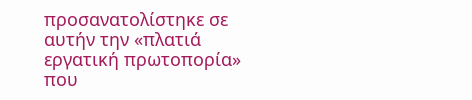προσανατολίστηκε σε αυτήν την «πλατιά εργατική πρωτοπορία» που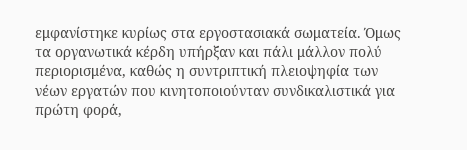εμφανίστηκε κυρίως στα εργοστασιακά σωματεία. Όμως τα οργανωτικά κέρδη υπήρξαν και πάλι μάλλον πολύ περιορισμένα, καθώς η συντριπτική πλειοψηφία των νέων εργατών που κινητοποιούνταν συνδικαλιστικά για πρώτη φορά,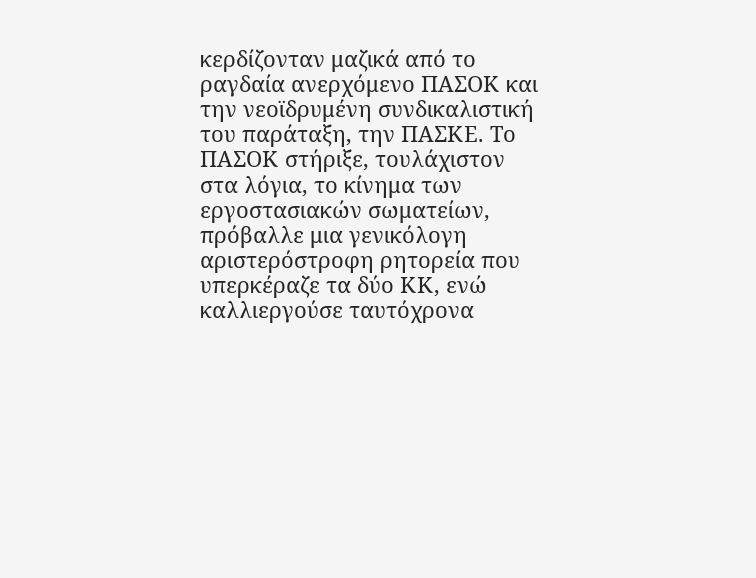κερδίζονταν μαζικά από το ραγδαία ανερχόμενο ΠΑΣΟΚ και την νεοϊδρυμένη συνδικαλιστική του παράταξη, την ΠΑΣΚΕ. Το ΠΑΣΟΚ στήριξε, τουλάχιστον στα λόγια, το κίνημα των εργοστασιακών σωματείων, πρόβαλλε μια γενικόλογη αριστερόστροφη ρητορεία που υπερκέραζε τα δύο ΚΚ, ενώ καλλιεργούσε ταυτόχρονα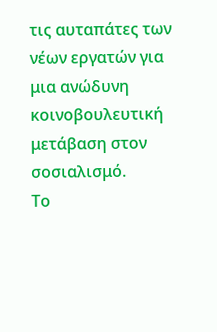τις αυταπάτες των νέων εργατών για μια ανώδυνη κοινοβουλευτική μετάβαση στον σοσιαλισμό.
Το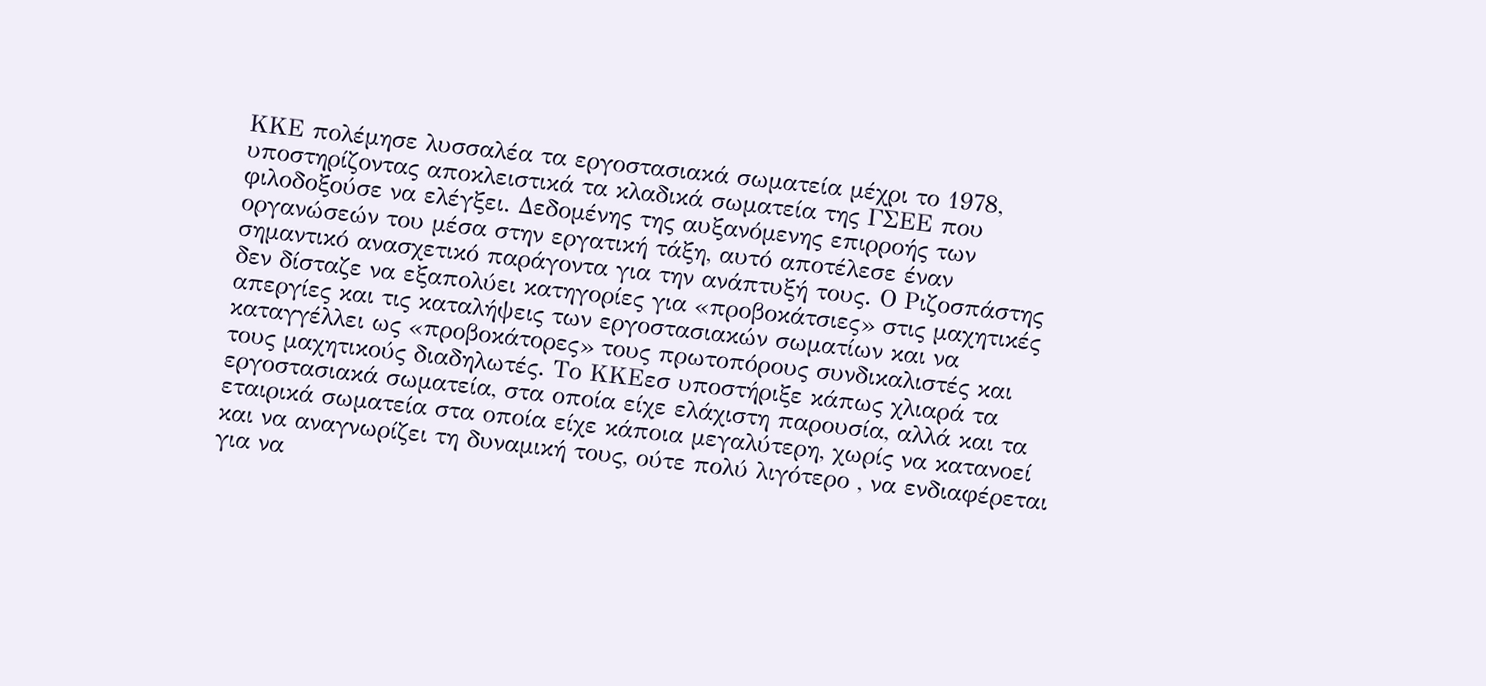ΚΚΕ πολέμησε λυσσαλέα τα εργοστασιακά σωματεία μέχρι το 1978, υποστηρίζοντας αποκλειστικά τα κλαδικά σωματεία της ΓΣΕΕ που φιλοδοξούσε να ελέγξει. Δεδομένης της αυξανόμενης επιρροής των οργανώσεών του μέσα στην εργατική τάξη, αυτό αποτέλεσε έναν σημαντικό ανασχετικό παράγοντα για την ανάπτυξή τους. Ο Ριζοσπάστης δεν δίσταζε να εξαπολύει κατηγορίες για «προβοκάτσιες» στις μαχητικές απεργίες και τις καταλήψεις των εργοστασιακών σωματίων και να καταγγέλλει ως «προβοκάτορες» τους πρωτοπόρους συνδικαλιστές και τους μαχητικούς διαδηλωτές. Το ΚΚΕεσ υποστήριξε κάπως χλιαρά τα εργοστασιακά σωματεία, στα οποία είχε ελάχιστη παρουσία, αλλά και τα εταιρικά σωματεία στα οποία είχε κάποια μεγαλύτερη, χωρίς να κατανοεί και να αναγνωρίζει τη δυναμική τους, ούτε πολύ λιγότερο , να ενδιαφέρεται για να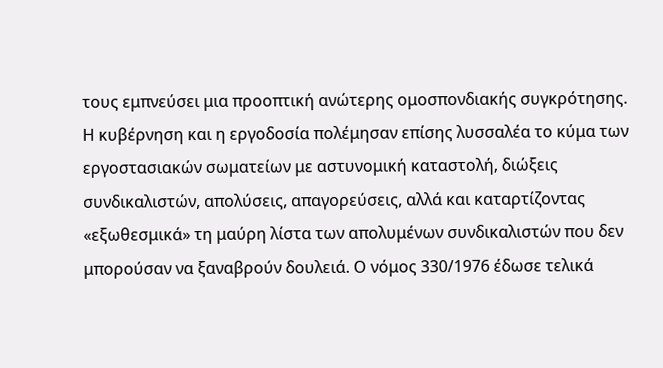τους εμπνεύσει μια προοπτική ανώτερης ομοσπονδιακής συγκρότησης.
Η κυβέρνηση και η εργοδοσία πολέμησαν επίσης λυσσαλέα το κύμα των εργοστασιακών σωματείων με αστυνομική καταστολή, διώξεις συνδικαλιστών, απολύσεις, απαγορεύσεις, αλλά και καταρτίζοντας «εξωθεσμικά» τη μαύρη λίστα των απολυμένων συνδικαλιστών που δεν μπορούσαν να ξαναβρούν δουλειά. Ο νόμος 330/1976 έδωσε τελικά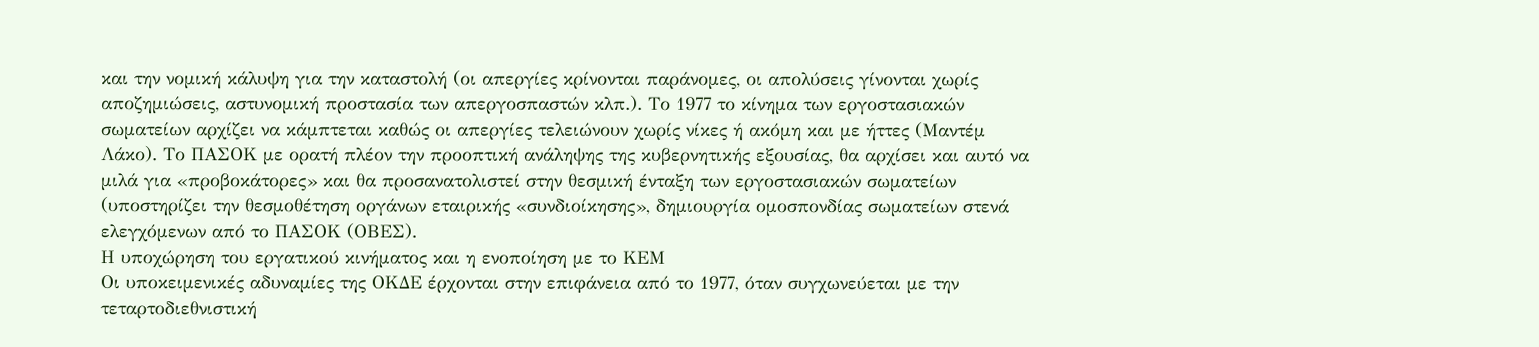και την νομική κάλυψη για την καταστολή (οι απεργίες κρίνονται παράνομες, οι απολύσεις γίνονται χωρίς αποζημιώσεις, αστυνομική προστασία των απεργοσπαστών κλπ.). Το 1977 το κίνημα των εργοστασιακών σωματείων αρχίζει να κάμπτεται καθώς οι απεργίες τελειώνουν χωρίς νίκες ή ακόμη και με ήττες (Μαντέμ Λάκο). Το ΠΑΣΟΚ με ορατή πλέον την προοπτική ανάληψης της κυβερνητικής εξουσίας, θα αρχίσει και αυτό να μιλά για «προβοκάτορες» και θα προσανατολιστεί στην θεσμική ένταξη των εργοστασιακών σωματείων (υποστηρίζει την θεσμοθέτηση οργάνων εταιρικής «συνδιοίκησης», δημιουργία ομοσπονδίας σωματείων στενά ελεγχόμενων από το ΠΑΣΟΚ (ΟΒΕΣ).
Η υποχώρηση του εργατικού κινήματος και η ενοποίηση με το ΚΕΜ
Οι υποκειμενικές αδυναμίες της ΟΚΔΕ έρχονται στην επιφάνεια από το 1977, όταν συγχωνεύεται με την τεταρτοδιεθνιστική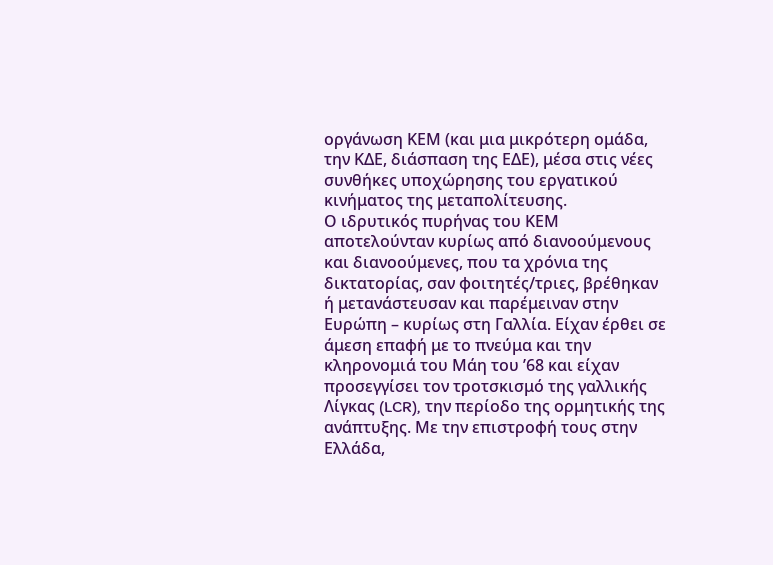οργάνωση ΚΕΜ (και μια μικρότερη ομάδα, την ΚΔΕ, διάσπαση της ΕΔΕ), μέσα στις νέες συνθήκες υποχώρησης του εργατικού κινήματος της μεταπολίτευσης.
Ο ιδρυτικός πυρήνας του ΚΕΜ αποτελούνταν κυρίως από διανοούμενους και διανοούμενες, που τα χρόνια της δικτατορίας, σαν φοιτητές/τριες, βρέθηκαν ή μετανάστευσαν και παρέμειναν στην Ευρώπη – κυρίως στη Γαλλία. Είχαν έρθει σε άμεση επαφή με το πνεύμα και την κληρονομιά του Μάη του ’68 και είχαν προσεγγίσει τον τροτσκισμό της γαλλικής Λίγκας (LCR), την περίοδο της ορμητικής της ανάπτυξης. Με την επιστροφή τους στην Ελλάδα,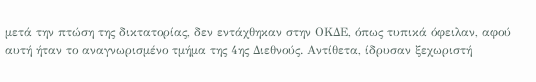μετά την πτώση της δικτατορίας, δεν εντάχθηκαν στην ΟΚΔΕ, όπως τυπικά όφειλαν, αφού αυτή ήταν το αναγνωρισμένο τμήμα της 4ης Διεθνούς. Αντίθετα, ίδρυσαν ξεχωριστή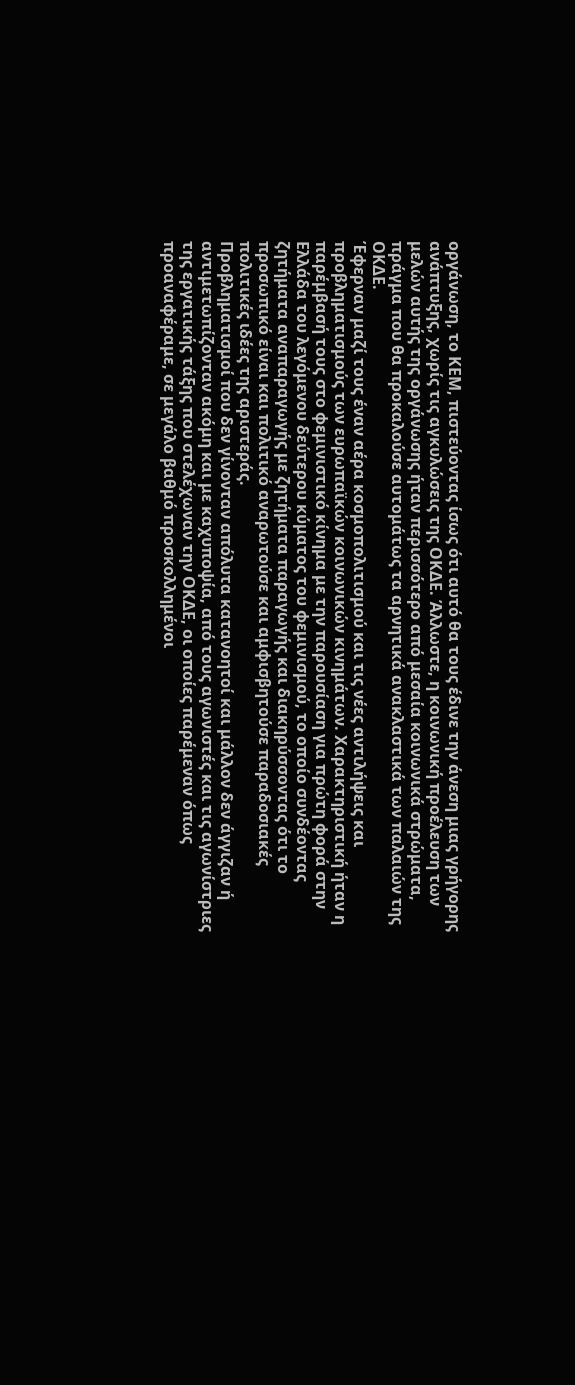οργάνωση, το ΚΕΜ, πιστεύοντας ίσως ότι αυτό θα τους έδινε την άνεση μιας γρήγορης ανάπτυξης, χωρίς τις αγκυλώσεις της ΟΚΔΕ. Άλλωστε, η κοινωνική προέλευση των μελών αυτής της οργάνωσης ήταν περισσότερο από μεσαία κοινωνικά στρώματα, πράγμα που θα προκαλούσε αυτομάτως τα αρνητικά ανακλαστικά των παλαιών της ΟΚΔΕ.
Έφερναν μαζί τους έναν αέρα κοσμοπολιτισμού και τις νέες αντιλήψεις και προβληματισμούς των ευρωπαϊκών κοινωνικών κινημάτων. Χαρακτηριστική ήταν η παρέμβασή τους στο φεμινιστικό κίνημα με την παρουσίαση για πρώτη φορά στην Ελλάδα του λεγόμενου δεύτερου κύματος του φεμινισμού, το οποίο συνδέοντας ζητήματα αναπαραγωγής με ζητήματα παραγωγής και διακηρύσσοντας ότι το προσωπικό είναι και πολιτικό αναρωτούσε και αμφισβητούσε παραδοσιακές πολιτικές ιδέες της αριστεράς.
Προβληματισμοί που δεν γίνονταν απόλυτα κατανοητοί και μάλλον δεν άγγιζαν ή αντιμετωπίζονταν ακόμη και με καχυποψία, από τους αγωνιστές και τις αγωνίστριες της εργατικής τάξης που στελέχωναν την ΟΚΔΕ, οι οποίες παρέμεναν όπως προαναφέραμε, σε μεγάλο βαθμό προσκολλημένοι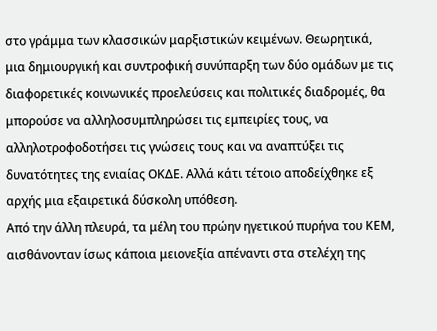στο γράμμα των κλασσικών μαρξιστικών κειμένων. Θεωρητικά, μια δημιουργική και συντροφική συνύπαρξη των δύο ομάδων με τις διαφορετικές κοινωνικές προελεύσεις και πολιτικές διαδρομές, θα μπορούσε να αλληλοσυμπληρώσει τις εμπειρίες τους, να αλληλοτροφοδοτήσει τις γνώσεις τους και να αναπτύξει τις δυνατότητες της ενιαίας ΟΚΔΕ. Αλλά κάτι τέτοιο αποδείχθηκε εξ αρχής μια εξαιρετικά δύσκολη υπόθεση.
Από την άλλη πλευρά, τα μέλη του πρώην ηγετικού πυρήνα του ΚΕΜ, αισθάνονταν ίσως κάποια μειονεξία απέναντι στα στελέχη της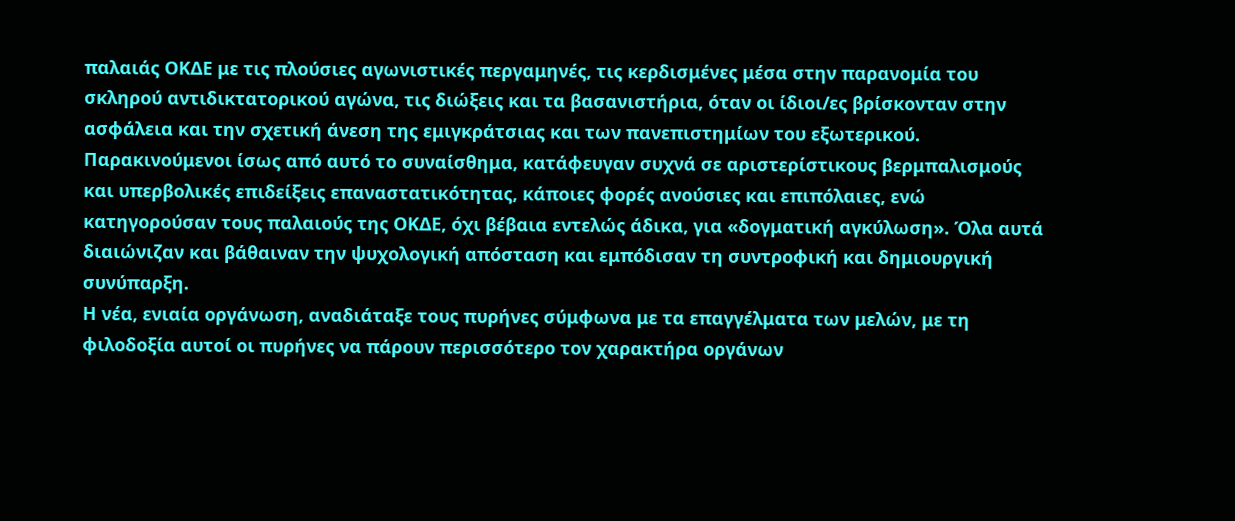παλαιάς ΟΚΔΕ με τις πλούσιες αγωνιστικές περγαμηνές, τις κερδισμένες μέσα στην παρανομία του σκληρού αντιδικτατορικού αγώνα, τις διώξεις και τα βασανιστήρια, όταν οι ίδιοι/ες βρίσκονταν στην ασφάλεια και την σχετική άνεση της εμιγκράτσιας και των πανεπιστημίων του εξωτερικού. Παρακινούμενοι ίσως από αυτό το συναίσθημα, κατάφευγαν συχνά σε αριστερίστικους βερμπαλισμούς και υπερβολικές επιδείξεις επαναστατικότητας, κάποιες φορές ανούσιες και επιπόλαιες, ενώ κατηγορούσαν τους παλαιούς της ΟΚΔΕ, όχι βέβαια εντελώς άδικα, για «δογματική αγκύλωση». Όλα αυτά διαιώνιζαν και βάθαιναν την ψυχολογική απόσταση και εμπόδισαν τη συντροφική και δημιουργική συνύπαρξη.
Η νέα, ενιαία οργάνωση, αναδιάταξε τους πυρήνες σύμφωνα με τα επαγγέλματα των μελών, με τη φιλοδοξία αυτοί οι πυρήνες να πάρουν περισσότερο τον χαρακτήρα οργάνων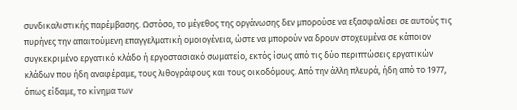συνδικαλιστικής παρέμβασης. Ωστόσο, το μέγεθος της οργάνωσης δεν μπορούσε να εξασφαλίσει σε αυτούς τις πυρήνες την απαιτούμενη επαγγελματική ομοιογένεια, ώστε να μπορούν να δρουν στοχευμένα σε κάποιον συγκεκριμένο εργατικό κλάδο ή εργοστασιακό σωματείο, εκτός ίσως από τις δύο περιπτώσεις εργατικών κλάδων που ήδη αναφέραμε, τους λιθογράφους και τους οικοδόμους. Από την άλλη πλευρά, ήδη από το 1977, όπως είδαμε, το κίνημα των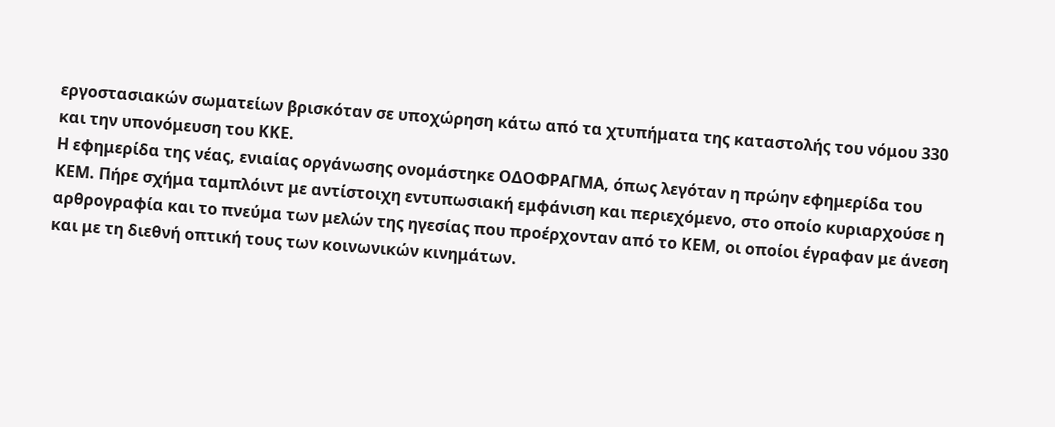εργοστασιακών σωματείων βρισκόταν σε υποχώρηση κάτω από τα χτυπήματα της καταστολής του νόμου 330 και την υπονόμευση του ΚΚΕ.
Η εφημερίδα της νέας, ενιαίας οργάνωσης ονομάστηκε ΟΔΟΦΡΑΓΜΑ, όπως λεγόταν η πρώην εφημερίδα του ΚΕΜ. Πήρε σχήμα ταμπλόιντ με αντίστοιχη εντυπωσιακή εμφάνιση και περιεχόμενο, στο οποίο κυριαρχούσε η αρθρογραφία και το πνεύμα των μελών της ηγεσίας που προέρχονταν από το ΚΕΜ, οι οποίοι έγραφαν με άνεση και με τη διεθνή οπτική τους των κοινωνικών κινημάτων.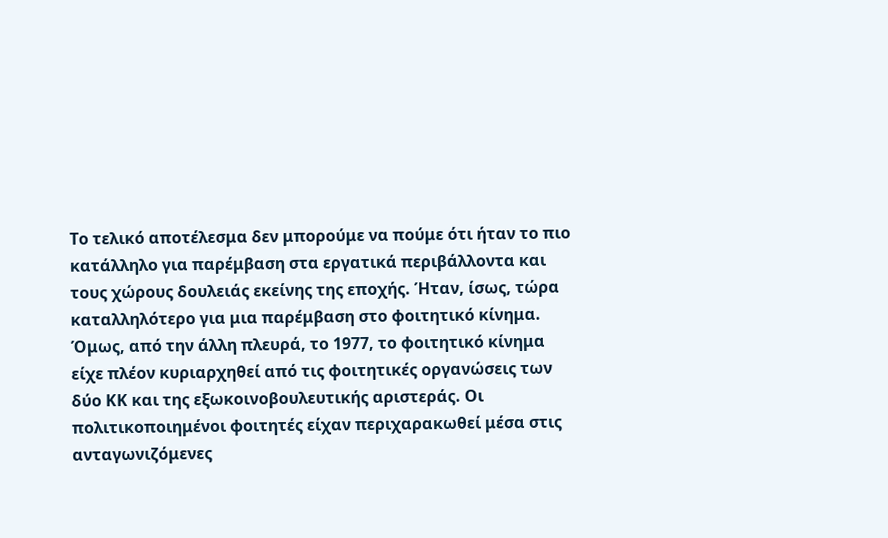Το τελικό αποτέλεσμα δεν μπορούμε να πούμε ότι ήταν το πιο κατάλληλο για παρέμβαση στα εργατικά περιβάλλοντα και τους χώρους δουλειάς εκείνης της εποχής. Ήταν, ίσως, τώρα καταλληλότερο για μια παρέμβαση στο φοιτητικό κίνημα.
Όμως, από την άλλη πλευρά, το 1977, το φοιτητικό κίνημα είχε πλέον κυριαρχηθεί από τις φοιτητικές οργανώσεις των δύο ΚΚ και της εξωκοινοβουλευτικής αριστεράς. Οι πολιτικοποιημένοι φοιτητές είχαν περιχαρακωθεί μέσα στις ανταγωνιζόμενες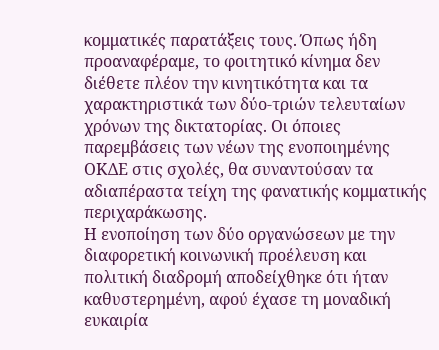κομματικές παρατάξεις τους. Όπως ήδη προαναφέραμε, το φοιτητικό κίνημα δεν διέθετε πλέον την κινητικότητα και τα χαρακτηριστικά των δύο-τριών τελευταίων χρόνων της δικτατορίας. Οι όποιες παρεμβάσεις των νέων της ενοποιημένης ΟΚΔΕ στις σχολές, θα συναντούσαν τα αδιαπέραστα τείχη της φανατικής κομματικής περιχαράκωσης.
Η ενοποίηση των δύο οργανώσεων με την διαφορετική κοινωνική προέλευση και πολιτική διαδρομή αποδείχθηκε ότι ήταν καθυστερημένη, αφού έχασε τη μοναδική ευκαιρία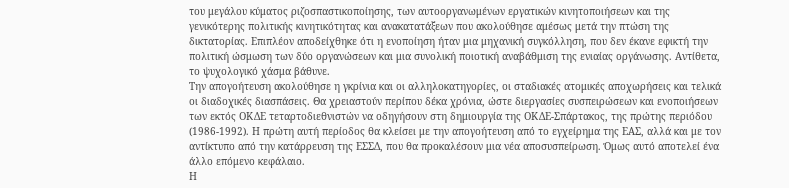του μεγάλου κύματος ριζοσπαστικοποίησης, των αυτοοργανωμένων εργατικών κινητοποιήσεων και της γενικότερης πολιτικής κινητικότητας και ανακατατάξεων που ακολούθησε αμέσως μετά την πτώση της δικτατορίας. Επιπλέον αποδείχθηκε ότι η ενοποίηση ήταν μια μηχανική συγκόλληση, που δεν έκανε εφικτή την πολιτική ώσμωση των δύο οργανώσεων και μια συνολική ποιοτική αναβάθμιση της ενιαίας οργάνωσης. Αντίθετα, το ψυχολογικό χάσμα βάθυνε.
Την απογοήτευση ακολούθησε η γκρίνια και οι αλληλοκατηγορίες, οι σταδιακές ατομικές αποχωρήσεις και τελικά οι διαδοχικές διασπάσεις. Θα χρειαστούν περίπου δέκα χρόνια, ώστε διεργασίες συσπειρώσεων και ενοποιήσεων των εκτός ΟΚΔΕ τεταρτοδιεθνιστών να οδηγήσουν στη δημιουργία της ΟΚΔΕ-Σπάρτακος, της πρώτης περιόδου (1986-1992). Η πρώτη αυτή περίοδος θα κλείσει με την απογοήτευση από το εγχείρημα της ΕΑΣ, αλλά και με τον αντίκτυπο από την κατάρρευση της ΕΣΣΔ, που θα προκαλέσουν μια νέα αποσυσπείρωση. Όμως αυτό αποτελεί ένα άλλο επόμενο κεφάλαιο.
Η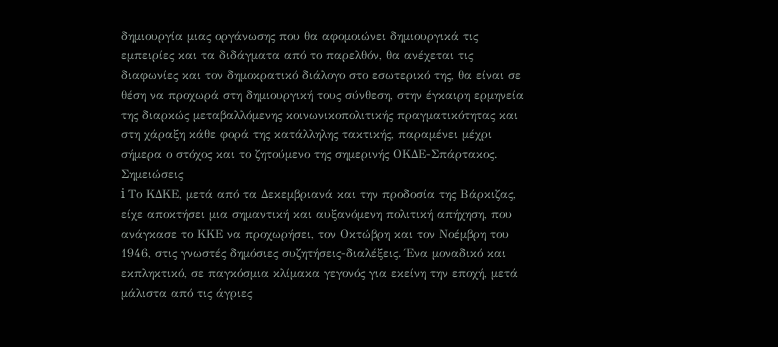δημιουργία μιας οργάνωσης που θα αφομοιώνει δημιουργικά τις εμπειρίες και τα διδάγματα από το παρελθόν, θα ανέχεται τις διαφωνίες και τον δημοκρατικό διάλογο στο εσωτερικό της, θα είναι σε θέση να προχωρά στη δημιουργική τους σύνθεση, στην έγκαιρη ερμηνεία της διαρκώς μεταβαλλόμενης κοινωνικοπολιτικής πραγματικότητας και στη χάραξη κάθε φορά της κατάλληλης τακτικής, παραμένει μέχρι σήμερα ο στόχος και το ζητούμενο της σημερινής ΟΚΔΕ-Σπάρτακος.
Σημειώσεις
i Το ΚΔΚΕ, μετά από τα Δεκεμβριανά και την προδοσία της Βάρκιζας, είχε αποκτήσει μια σημαντική και αυξανόμενη πολιτική απήχηση, που ανάγκασε το ΚΚΕ να προχωρήσει, τον Οκτώβρη και τον Νοέμβρη του 1946, στις γνωστές δημόσιες συζητήσεις-διαλέξεις. Ένα μοναδικό και εκπληκτικό, σε παγκόσμια κλίμακα γεγονός για εκείνη την εποχή, μετά μάλιστα από τις άγριες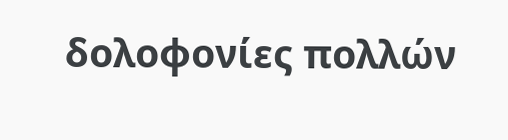δολοφονίες πολλών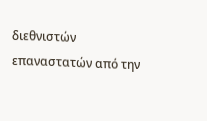διεθνιστών επαναστατών από την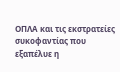ΟΠΛΑ και τις εκστρατείες συκοφαντίας που εξαπέλυε η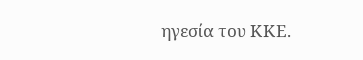ηγεσία του ΚΚΕ.